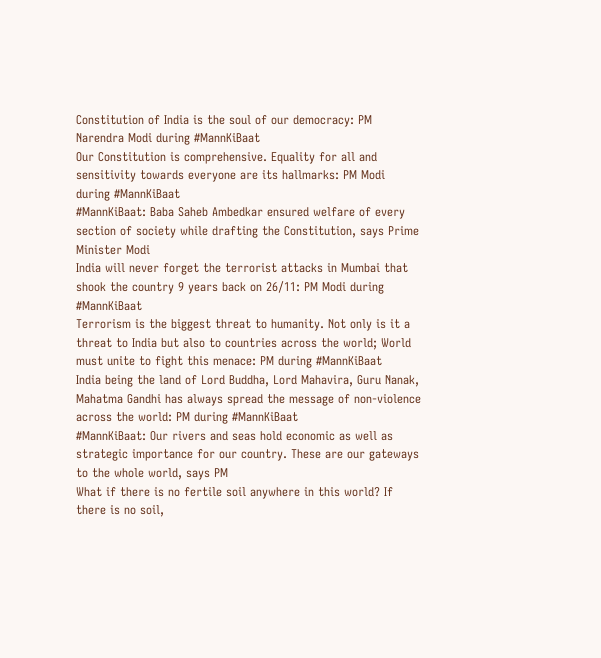Constitution of India is the soul of our democracy: PM Narendra Modi during #MannKiBaat
Our Constitution is comprehensive. Equality for all and sensitivity towards everyone are its hallmarks: PM Modi during #MannKiBaat
#MannKiBaat: Baba Saheb Ambedkar ensured welfare of every section of society while drafting the Constitution, says Prime Minister Modi
India will never forget the terrorist attacks in Mumbai that shook the country 9 years back on 26/11: PM Modi during #MannKiBaat
Terrorism is the biggest threat to humanity. Not only is it a threat to India but also to countries across the world; World must unite to fight this menace: PM during #MannKiBaat
India being the land of Lord Buddha, Lord Mahavira, Guru Nanak, Mahatma Gandhi has always spread the message of non-violence across the world: PM during #MannKiBaat
#MannKiBaat: Our rivers and seas hold economic as well as strategic importance for our country. These are our gateways to the whole world, says PM
What if there is no fertile soil anywhere in this world? If there is no soil,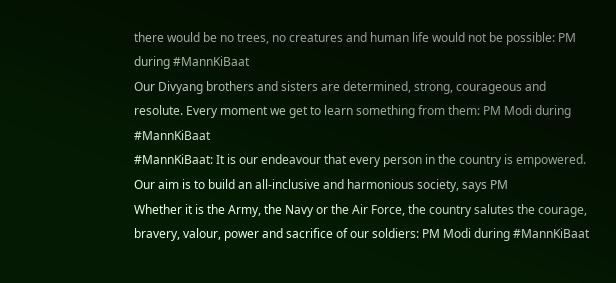there would be no trees, no creatures and human life would not be possible: PM during #MannKiBaat
Our Divyang brothers and sisters are determined, strong, courageous and resolute. Every moment we get to learn something from them: PM Modi during #MannKiBaat
#MannKiBaat: It is our endeavour that every person in the country is empowered. Our aim is to build an all-inclusive and harmonious society, says PM
Whether it is the Army, the Navy or the Air Force, the country salutes the courage, bravery, valour, power and sacrifice of our soldiers: PM Modi during #MannKiBaat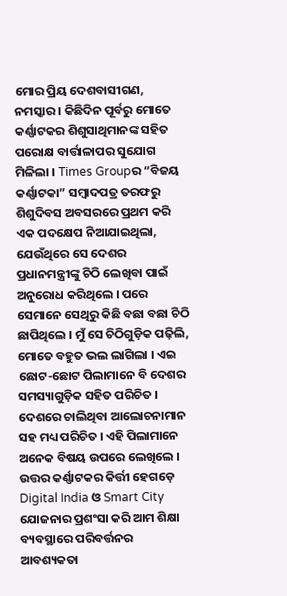ମୋର ପ୍ରିୟ ଦେଶବାସୀଗଣ, ନମସ୍କାର । କିଛିଦିନ ପୂର୍ବରୁ ମୋତେ କର୍ଣ୍ଣାଟକର ଶିଶୁସାଥିମାନଙ୍କ ସହିତ ପରୋକ୍ଷ ବାର୍ତ୍ତାଳାପର ସୁଯୋଗ ମିଳିଲା । Times Groupର “ବିଜୟ କର୍ଣ୍ଣାଟକା” ସମ୍ବାଦପତ୍ର ତରଫରୁ ଶିଶୁଦିବସ ଅବସରରେ ପ୍ରଥମ କରି ଏକ ପଦକ୍ଷେପ ନିଆଯାଇଥିଲା, ଯେଉଁଥିରେ ସେ ଦେଶର ପ୍ରଧାନମନ୍ତ୍ରୀଙ୍କୁ ଚିଠି ଲେଖିବା ପାଇଁ ଅନୁରୋଧ କରିଥିଲେ । ପରେ ସେମାନେ ସେଥିରୁ କିଛି ବଛା ବଛା ଚିଠି ଛାପିଥିଲେ । ମୁଁ ସେ ଚିଠିଗୁଡ଼ିକ ପଢ଼ିଲି, ମୋତେ ବହୁତ ଭଲ ଲାଗିଲା । ଏଇ ଛୋଟ-ଛୋଟ ପିଲାମାନେ ବି ଦେଶର ସମସ୍ୟାଗୁଡ଼ିକ ସହିତ ପରିଚିତ । ଦେଶରେ ଚାଲିଥିବା ଆଲୋଚନାମାନ ସହ ମଧ୍ୟ ପରିଚିତ । ଏହି ପିଲାମାନେ ଅନେକ ବିଷୟ ଉପରେ ଲେଖିଲେ । ଉତ୍ତର କର୍ଣ୍ଣାଟକର କିର୍ତ୍ତୀ ହେଗଡ଼େ Digital India ଓ Smart City  ଯୋଜନାର ପ୍ରଶଂସା କରି ଆମ ଶିକ୍ଷା ବ୍ୟବସ୍ଥାରେ ପରିବର୍ତ୍ତନର ଆବଶ୍ୟକତା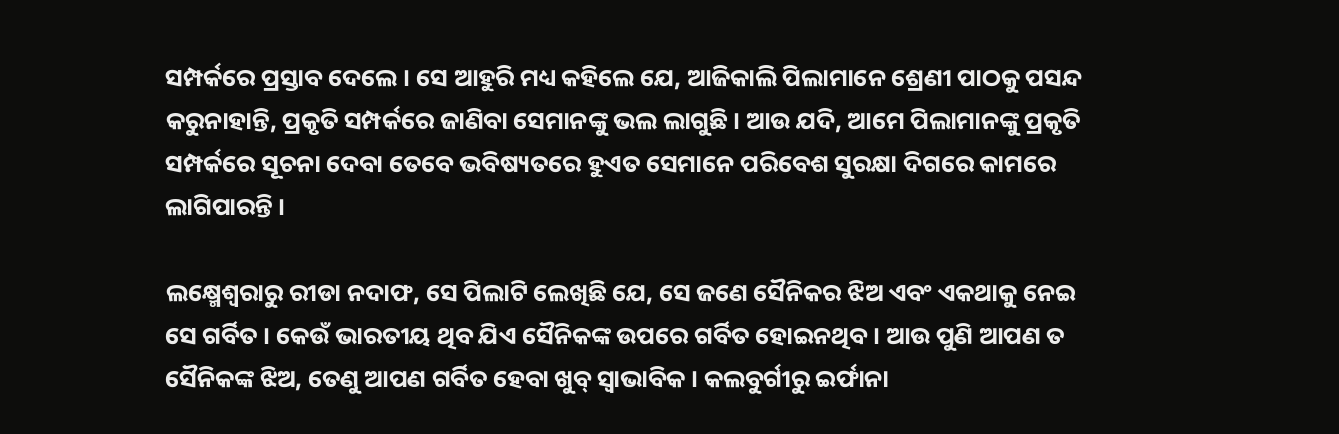ସମ୍ପର୍କରେ ପ୍ରସ୍ତାବ ଦେଲେ । ସେ ଆହୁରି ମଧ୍ୟ କହିଲେ ଯେ, ଆଜିକାଲି ପିଲାମାନେ ଶ୍ରେଣୀ ପାଠକୁ ପସନ୍ଦ କରୁନାହାନ୍ତି, ପ୍ରକୃତି ସମ୍ପର୍କରେ ଜାଣିବା ସେମାନଙ୍କୁ ଭଲ ଲାଗୁଛି । ଆଉ ଯଦି, ଆମେ ପିଲାମାନଙ୍କୁ ପ୍ରକୃତି ସମ୍ପର୍କରେ ସୂଚନା ଦେବା ତେବେ ଭବିଷ୍ୟତରେ ହୁଏତ ସେମାନେ ପରିବେଶ ସୁରକ୍ଷା ଦିଗରେ କାମରେ ଲାଗିପାରନ୍ତି ।

ଲକ୍ଷ୍ମେଶ୍ୱରାରୁ ରୀଡା ନଦାଫ, ସେ ପିଲାଟି ଲେଖିଛି ଯେ, ସେ ଜଣେ ସୈନିକର ଝିଅ ଏବଂ ଏକଥାକୁ ନେଇ ସେ ଗର୍ବିତ । କେଉଁ ଭାରତୀୟ ଥିବ ଯିଏ ସୈନିକଙ୍କ ଉପରେ ଗର୍ବିତ ହୋଇନଥିବ । ଆଉ ପୁଣି ଆପଣ ତ ସୈନିକଙ୍କ ଝିଅ, ତେଣୁ ଆପଣ ଗର୍ବିତ ହେବା ଖୁବ୍ ସ୍ୱାଭାବିକ । କଲବୁର୍ଗୀରୁ ଇର୍ଫାନା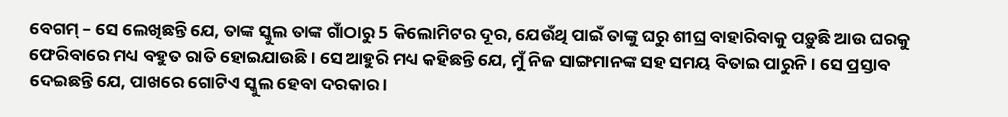ବେଗମ୍ – ସେ ଲେଖିଛନ୍ତି ଯେ, ତାଙ୍କ ସ୍କୁଲ ତାଙ୍କ ଗାଁଠାରୁ 5 କିଲୋମିଟର ଦୂର, ଯେଉଁଥି ପାଇଁ ତାଙ୍କୁ ଘରୁ ଶୀଘ୍ର ବାହାରିବାକୁ ପଡ଼ୁଛି ଆଉ ଘରକୁ ଫେରିବାରେ ମଧ୍ୟ ବହୁତ ରାତି ହୋଇଯାଉଛି । ସେ ଆହୁରି ମଧ୍ୟ କହିଛନ୍ତି ଯେ, ମୁଁ ନିଜ ସାଙ୍ଗମାନଙ୍କ ସହ ସମୟ ବିତାଇ ପାରୁନି । ସେ ପ୍ରସ୍ତାବ ଦେଇଛନ୍ତି ଯେ, ପାଖରେ ଗୋଟିଏ ସ୍କୁଲ ହେବା ଦରକାର ।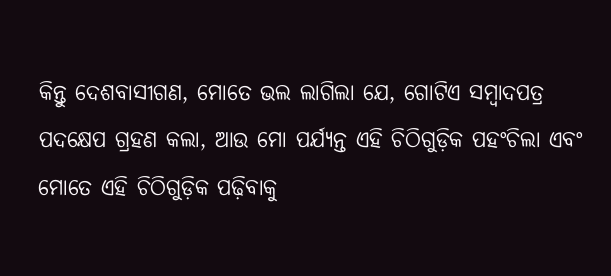କିନ୍ତୁ ଦେଶବାସୀଗଣ, ମୋତେ ଭଲ ଲାଗିଲା ଯେ, ଗୋଟିଏ ସମ୍ବାଦପତ୍ର ପଦକ୍ଷେପ ଗ୍ରହଣ କଲା, ଆଉ ମୋ ପର୍ଯ୍ୟନ୍ତ ଏହି ଚିଠିଗୁଡ଼ିକ ପହଂଚିଲା ଏବଂ ମୋତେ ଏହି ଚିଠିଗୁଡ଼ିକ ପଢ଼ିବାକୁ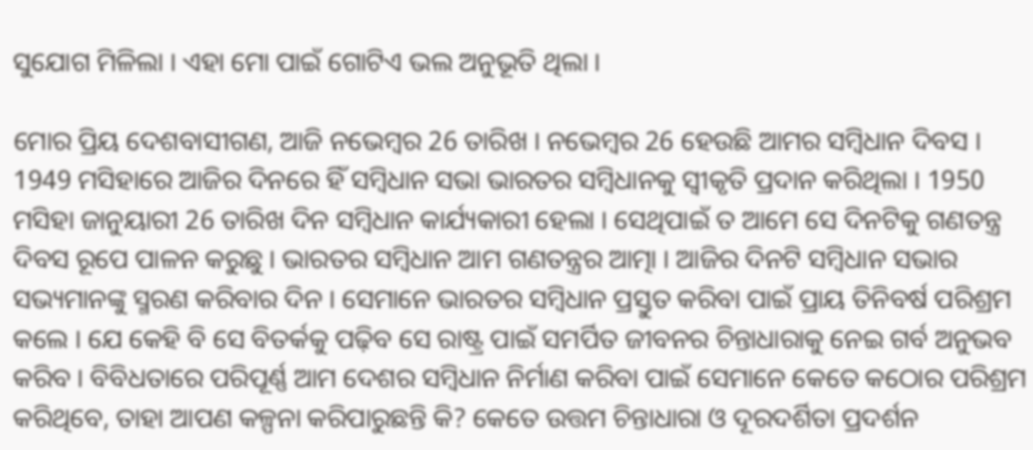ସୁଯୋଗ ମିଳିଲା । ଏହା ମୋ ପାଇଁ ଗୋଟିଏ ଭଲ ଅନୁଭୂତି ଥିଲା ।

ମୋର ପ୍ରିୟ ଦେଶବାସୀଗଣ, ଆଜି ନଭେମ୍ବର 26 ତାରିଖ । ନଭେମ୍ବର 26 ହେଉଛି ଆମର ସମ୍ବିଧାନ ଦିବସ । 1949 ମସିହାରେ ଆଜିର ଦିନରେ ହିଁ ସମ୍ବିଧାନ ସଭା ଭାରତର ସମ୍ବିଧାନକୁ ସ୍ୱୀକୃତି ପ୍ରଦାନ କରିଥିଲା । 1950 ମସିହା ଜାନୁୟାରୀ 26 ତାରିଖ ଦିନ ସମ୍ବିଧାନ କାର୍ଯ୍ୟକାରୀ ହେଲା । ସେଥିପାଇଁ ତ ଆମେ ସେ ଦିନଟିକୁ ଗଣତନ୍ତ୍ର ଦିବସ ରୂପେ ପାଳନ କରୁଛୁ । ଭାରତର ସମ୍ବିଧାନ ଆମ ଗଣତନ୍ତ୍ରର ଆତ୍ମା । ଆଜିର ଦିନଟି ସମ୍ବିଧାନ ସଭାର ସଭ୍ୟମାନଙ୍କୁ ସ୍ମରଣ କରିବାର ଦିନ । ସେମାନେ ଭାରତର ସମ୍ବିଧାନ ପ୍ରସ୍ତୁତ କରିବା ପାଇଁ ପ୍ରାୟ ତିନିବର୍ଷ ପରିଶ୍ରମ କଲେ । ଯେ କେହି ବି ସେ ବିତର୍କକୁ ପଢ଼ିବ ସେ ରାଷ୍ଟ୍ର ପାଇଁ ସମର୍ପିତ ଜୀବନର ଚିନ୍ତାଧାରାକୁ ନେଇ ଗର୍ବ ଅନୁଭବ କରିବ । ବିବିଧତାରେ ପରିପୂର୍ଣ୍ଣ ଆମ ଦେଶର ସମ୍ବିଧାନ ନିର୍ମାଣ କରିବା ପାଇଁ ସେମାନେ କେତେ କଠୋର ପରିଶ୍ରମ କରିଥିବେ, ତାହା ଆପଣ କଳ୍ପନା କରିପାରୁଛନ୍ତି କି? କେତେ ଉତ୍ତମ ଚିନ୍ତାଧାରା ଓ ଦୂରଦର୍ଶିତା ପ୍ରଦର୍ଶନ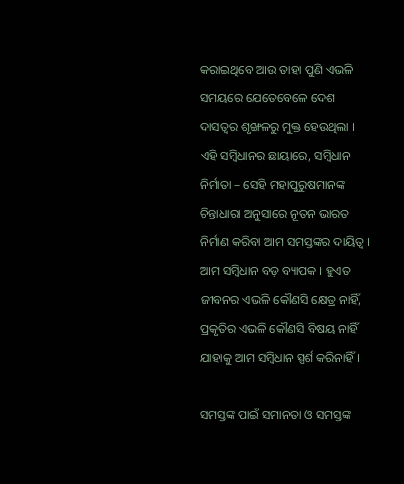କରାଇଥିବେ ଆଉ ତାହା ପୁଣି ଏଭଳି ସମୟରେ ଯେତେବେଳେ ଦେଶ ଦାସତ୍ୱର ଶୃଙ୍ଖଳରୁ ମୁକ୍ତ ହେଉଥିଲା । ଏହି ସମ୍ବିଧାନର ଛାୟାରେ, ସମ୍ବିଧାନ ନିର୍ମାତା – ସେହି ମହାପୁରୁଷମାନଙ୍କ ଚିନ୍ତାଧାରା ଅନୁସାରେ ନୂତନ ଭାରତ ନିର୍ମାଣ କରିବା ଆମ ସମସ୍ତଙ୍କର ଦାୟିତ୍ୱ । ଆମ ସମ୍ବିଧାନ ବଡ଼ ବ୍ୟାପକ । ହୁଏତ ଜୀବନର ଏଭଳି କୌଣସି କ୍ଷେତ୍ର ନାହିଁ, ପ୍ରକୃତିର ଏଭଳି କୌଣସି ବିଷୟ ନାହିଁ ଯାହାକୁ ଆମ ସମ୍ବିଧାନ ସ୍ପର୍ଶ କରିନାହିଁ ।

ସମସ୍ତଙ୍କ ପାଇଁ ସମାନତା ଓ ସମସ୍ତଙ୍କ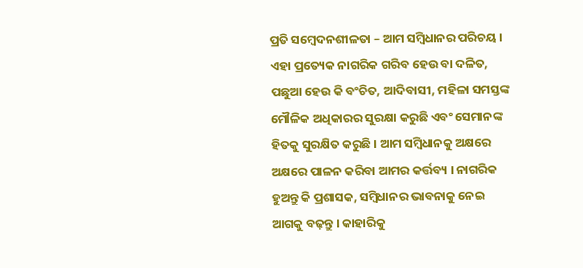ପ୍ରତି ସମ୍ବେଦନଶୀଳତା – ଆମ ସମ୍ବିଧାନର ପରିଚୟ । ଏହା ପ୍ରତ୍ୟେକ ନାଗରିକ ଗରିବ ହେଉ ବା ଦଳିତ, ପଛୁଆ ହେଉ କି ବଂଚିତ, ଆଦିବାସୀ, ମହିଳା ସମସ୍ତଙ୍କ ମୌଳିକ ଅଧିକାରର ସୁରକ୍ଷା କରୁଛି ଏବଂ ସେମାନଙ୍କ ହିତକୁ ସୁରକ୍ଷିତ କରୁଛି । ଆମ ସମ୍ବିଧାନକୁ ଅକ୍ଷରେ ଅକ୍ଷରେ ପାଳନ କରିବା ଆମର କର୍ତ୍ତବ୍ୟ । ନାଗରିକ ହୁଅନ୍ତୁ କି ପ୍ରଶାସକ, ସମ୍ବିଧାନର ଭାବନାକୁ ନେଇ ଆଗକୁ ବଢ଼ନ୍ତୁ । କାହାରିକୁ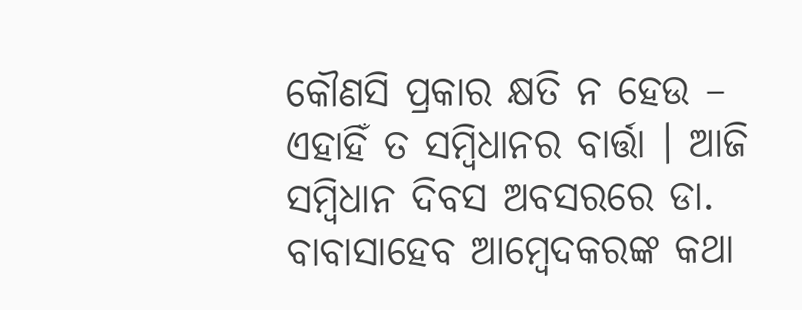କୌଣସି ପ୍ରକାର କ୍ଷତି ନ ହେଉ – ଏହାହିଁ ତ ସମ୍ବିଧାନର ବାର୍ତ୍ତା । ଆଜି ସମ୍ବିଧାନ ଦିବସ ଅବସରରେ ଡା. ବାବାସାହେବ ଆମ୍ବେଦକରଙ୍କ କଥା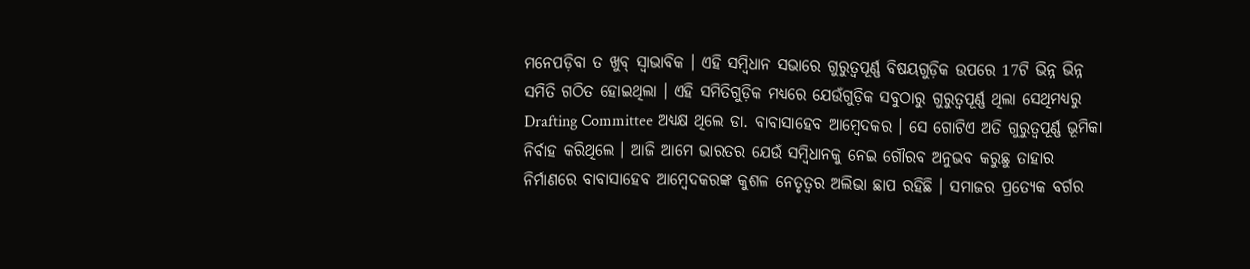ମନେପଡ଼ିବା ତ ଖୁବ୍ ସ୍ୱାଭାବିକ । ଏହି ସମ୍ବିଧାନ ସଭାରେ ଗୁରୁତ୍ୱପୂର୍ଣ୍ଣ ବିଷୟଗୁଡ଼ିକ ଉପରେ 17ଟି ଭିନ୍ନ ଭିନ୍ନ ସମିତି ଗଠିତ ହୋଇଥିଲା । ଏହି ସମିତିଗୁଡ଼ିକ ମଧ୍ୟରେ ଯେଉଁଗୁଡ଼ିକ ସବୁଠାରୁ ଗୁରୁତ୍ୱପୂର୍ଣ୍ଣ ଥିଲା ସେଥିମଧ୍ୟରୁ Drafting Committee ଅଧ୍ୟକ୍ଷ ଥିଲେ ଡା. ବାବାସାହେବ ଆମ୍ବେଦକର । ସେ ଗୋଟିଏ ଅତି ଗୁରୁତ୍ୱପୂର୍ଣ୍ଣ ଭୂମିକା ନିର୍ବାହ କରିଥିଲେ । ଆଜି ଆମେ ଭାରତର ଯେଉଁ ସମ୍ବିଧାନକୁ ନେଇ ଗୌରବ ଅନୁଭବ କରୁଛୁ ତାହାର ନିର୍ମାଣରେ ବାବାସାହେବ ଆମ୍ବେଦକରଙ୍କ କୁଶଳ ନେତୃତ୍ୱର ଅଲିଭା ଛାପ ରହିଛି । ସମାଜର ପ୍ରତ୍ୟେକ ବର୍ଗର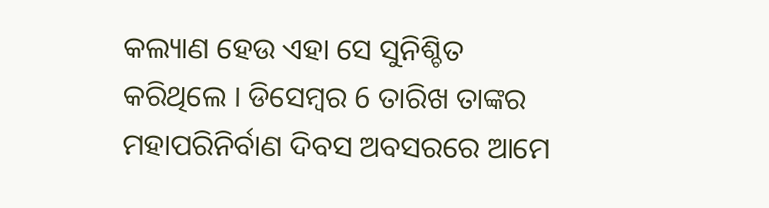କଲ୍ୟାଣ ହେଉ ଏହା ସେ ସୁନିଶ୍ଚିତ କରିଥିଲେ । ଡିସେମ୍ବର 6 ତାରିଖ ତାଙ୍କର ମହାପରିନିର୍ବାଣ ଦିବସ ଅବସରରେ ଆମେ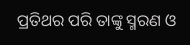ପ୍ରତିଥର ପରି ତାଙ୍କୁ ସ୍ମରଣ ଓ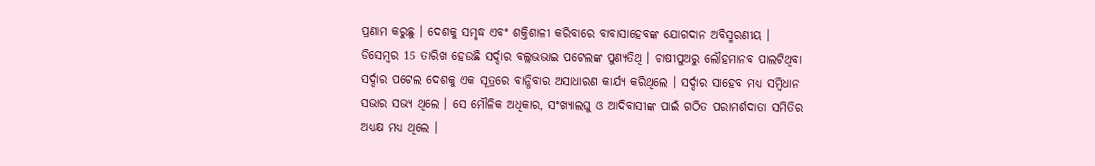ପ୍ରଣାମ କରୁଛୁ । ଦେଶକୁ ସମୃଦ୍ଧ ଏବଂ ଶକ୍ତିଶାଳୀ କରିବାରେ ବାବାସାହେବଙ୍କ ଯୋଗଦାନ ଅବିସ୍ମରଣୀୟ । ଡିସେମ୍ବର 15 ତାରିଖ ହେଉଛି ସର୍ଦ୍ଦାର ବଲ୍ଲଭଭାଇ ପଟେଲଙ୍କ ପୁଣ୍ୟତିଥି । ଚାଷୀପୁଅରୁ ଲୌହମାନବ ପାଲଟିଥିବା ସର୍ଦ୍ଦାର ପଟେଲ ଦେଶକୁ ଏକ ସୂତ୍ରରେ ବାନ୍ଧିବାର ଅସାଧାରଣ କାର୍ଯ୍ୟ କରିଥିଲେ । ସର୍ଦ୍ଦାର ସାହେବ ମଧ୍ୟ ସମ୍ବିଧାନ ସଭାର ସଭ୍ୟ ଥିଲେ । ସେ ମୌଳିକ ଅଧିକାର, ସଂଖ୍ୟାଲଘୁ ଓ ଆଦିବାସୀଙ୍କ ପାଇଁ ଗଠିତ ପରାମର୍ଶଦାତା ସମିତିର ଅଧ୍ୟକ୍ଷ ମଧ୍ୟ ଥିଲେ ।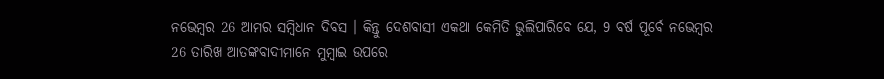ନଭେମ୍ବର 26 ଆମର ସମ୍ବିଧାନ ଦିବସ । କିନ୍ତୁ ଦେଶବାସୀ ଏକଥା କେମିତି ଭୁଲିପାରିବେ ଯେ, 9 ବର୍ଷ ପୂର୍ବେ ନଭେମ୍ବର 26 ତାରିଖ ଆତଙ୍କବାଦୀମାନେ ମୁମ୍ବାଇ ଉପରେ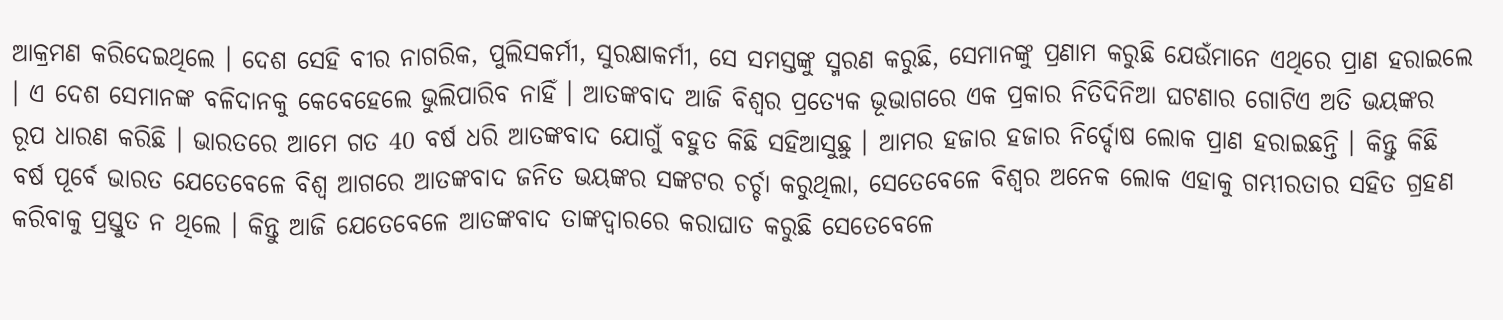ଆକ୍ରମଣ କରିଦେଇଥିଲେ । ଦେଶ ସେହି ବୀର ନାଗରିକ, ପୁଲିସକର୍ମୀ, ସୁରକ୍ଷାକର୍ମୀ, ସେ ସମସ୍ତଙ୍କୁ ସ୍ମରଣ କରୁଛି, ସେମାନଙ୍କୁ ପ୍ରଣାମ କରୁଛି ଯେଉଁମାନେ ଏଥିରେ ପ୍ରାଣ ହରାଇଲେ । ଏ ଦେଶ ସେମାନଙ୍କ ବଳିଦାନକୁ କେବେହେଲେ ଭୁଲିପାରିବ ନାହିଁ । ଆତଙ୍କବାଦ ଆଜି ବିଶ୍ୱର ପ୍ରତ୍ୟେକ ଭୂଭାଗରେ ଏକ ପ୍ରକାର ନିତିଦିନିଆ ଘଟଣାର ଗୋଟିଏ ଅତି ଭୟଙ୍କର ରୂପ ଧାରଣ କରିଛି । ଭାରତରେ ଆମେ ଗତ 40 ବର୍ଷ ଧରି ଆତଙ୍କବାଦ ଯୋଗୁଁ ବହୁତ କିଛି ସହିଆସୁଛୁ । ଆମର ହଜାର ହଜାର ନିର୍ଦ୍ଦୋଷ ଲୋକ ପ୍ରାଣ ହରାଇଛନ୍ତି । କିନ୍ତୁ କିଛି ବର୍ଷ ପୂର୍ବେ ଭାରତ ଯେତେବେଳେ ବିଶ୍ୱ ଆଗରେ ଆତଙ୍କବାଦ ଜନିତ ଭୟଙ୍କର ସଙ୍କଟର ଚର୍ଚ୍ଚା କରୁଥିଲା, ସେତେବେଳେ ବିଶ୍ୱର ଅନେକ ଲୋକ ଏହାକୁ ଗମ୍ଭୀରତାର ସହିତ ଗ୍ରହଣ କରିବାକୁ ପ୍ରସ୍ତୁତ ନ ଥିଲେ । କିନ୍ତୁ ଆଜି ଯେତେବେଳେ ଆତଙ୍କବାଦ ତାଙ୍କଦ୍ୱାରରେ କରାଘାତ କରୁଛି ସେତେବେଳେ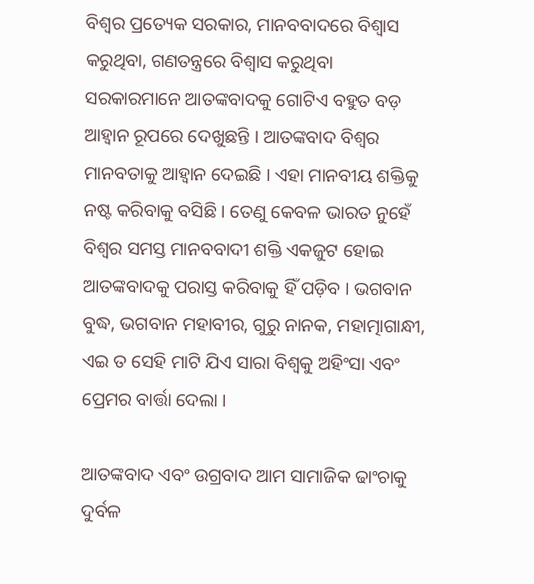ବିଶ୍ୱର ପ୍ରତ୍ୟେକ ସରକାର, ମାନବବାଦରେ ବିଶ୍ୱାସ କରୁଥିବା, ଗଣତନ୍ତ୍ରରେ ବିଶ୍ୱାସ କରୁଥିବା ସରକାରମାନେ ଆତଙ୍କବାଦକୁ ଗୋଟିଏ ବହୁତ ବଡ଼ ଆହ୍ୱାନ ରୂପରେ ଦେଖୁଛନ୍ତି । ଆତଙ୍କବାଦ ବିଶ୍ୱର ମାନବତାକୁ ଆହ୍ୱାନ ଦେଇଛି । ଏହା ମାନବୀୟ ଶକ୍ତିକୁ ନଷ୍ଟ କରିବାକୁ ବସିଛି । ତେଣୁ କେବଳ ଭାରତ ନୁହେଁ ବିଶ୍ୱର ସମସ୍ତ ମାନବବାଦୀ ଶକ୍ତି ଏକଜୁଟ ହୋଇ ଆତଙ୍କବାଦକୁ ପରାସ୍ତ କରିବାକୁ ହିଁ ପଡ଼ିବ । ଭଗବାନ ବୁଦ୍ଧ, ଭଗବାନ ମହାବୀର, ଗୁରୁ ନାନକ, ମହାତ୍ମାଗାନ୍ଧୀ, ଏଇ ତ ସେହି ମାଟି ଯିଏ ସାରା ବିଶ୍ୱକୁ ଅହିଂସା ଏବଂ ପ୍ରେମର ବାର୍ତ୍ତା ଦେଲା ।

ଆତଙ୍କବାଦ ଏବଂ ଉଗ୍ରବାଦ ଆମ ସାମାଜିକ ଢାଂଚାକୁ ଦୁର୍ବଳ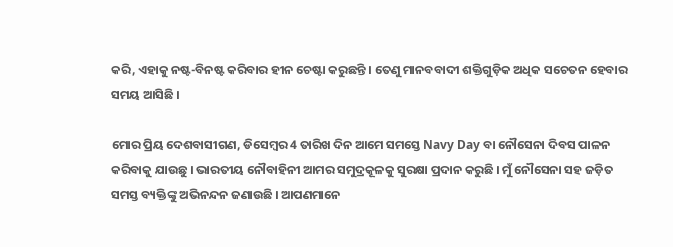କରି, ଏହାକୁ ନଷ୍ଟ-ବିନଷ୍ଟ କରିବାର ହୀନ ଚେଷ୍ଟା କରୁଛନ୍ତି । ତେଣୁ ମାନବବାଦୀ ଶକ୍ତିଗୁଡ଼ିକ ଅଧିକ ସଚେତନ ହେବାର ସମୟ ଆସିଛି ।

ମୋର ପ୍ରିୟ ଦେଶବାସୀଗଣ, ଡିସେମ୍ବର 4 ତାରିଖ ଦିନ ଆମେ ସମସ୍ତେ Navy Day ବା ନୌସେନା ଦିବସ ପାଳନ କରିବାକୁ ଯାଉଛୁ । ଭାରତୀୟ ନୌବାହିନୀ ଆମର ସମୁଦ୍ରକୂଳକୁ ସୁରକ୍ଷା ପ୍ରଦାନ କରୁଛି । ମୁଁ ନୌସେନା ସହ ଜଡ଼ିତ ସମସ୍ତ ବ୍ୟକ୍ତିଙ୍କୁ ଅଭିନନ୍ଦନ ଜଣାଉଛି । ଆପଣମାନେ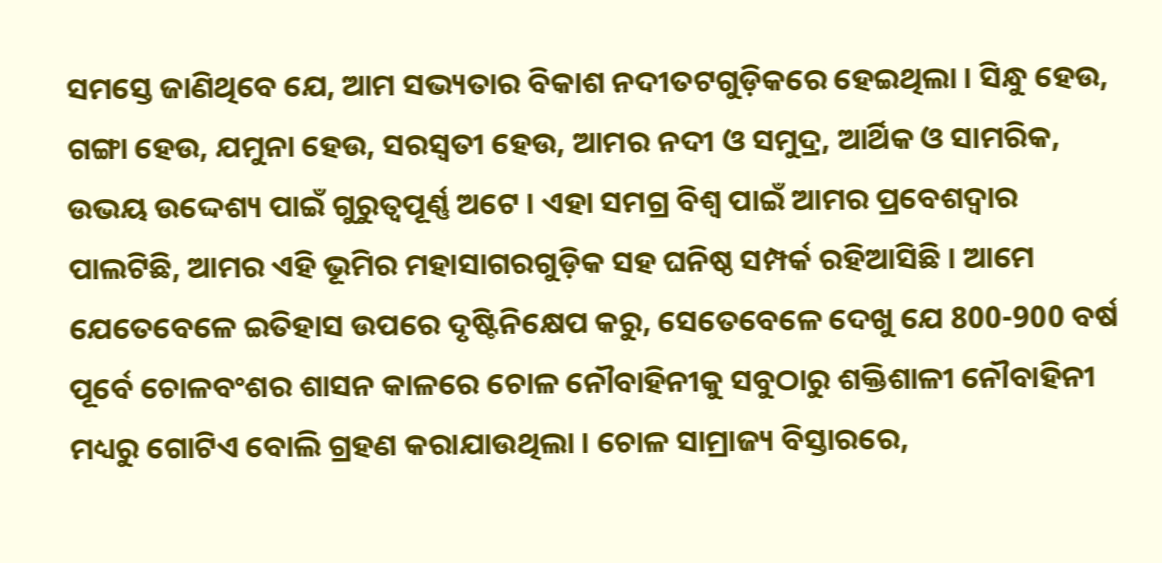ସମସ୍ତେ ଜାଣିଥିବେ ଯେ, ଆମ ସଭ୍ୟତାର ବିକାଶ ନଦୀତଟଗୁଡ଼ିକରେ ହେଇଥିଲା । ସିନ୍ଧୁ ହେଉ, ଗଙ୍ଗା ହେଉ, ଯମୁନା ହେଉ, ସରସ୍ୱତୀ ହେଉ, ଆମର ନଦୀ ଓ ସମୁଦ୍ର, ଆର୍ଥିକ ଓ ସାମରିକ, ଉଭୟ ଉଦ୍ଦେଶ୍ୟ ପାଇଁ ଗୁରୁତ୍ୱପୂର୍ଣ୍ଣ ଅଟେ । ଏହା ସମଗ୍ର ବିଶ୍ୱ ପାଇଁ ଆମର ପ୍ରବେଶଦ୍ଵାର ପାଲଟିଛି, ଆମର ଏହି ଭୂମିର ମହାସାଗରଗୁଡ଼ିକ ସହ ଘନିଷ୍ଠ ସମ୍ପର୍କ ରହିଆସିଛି । ଆମେ ଯେତେବେଳେ ଇତିହାସ ଉପରେ ଦୃଷ୍ଟିନିକ୍ଷେପ କରୁ, ସେତେବେଳେ ଦେଖୁ ଯେ 800-900 ବର୍ଷ ପୂର୍ବେ ଚୋଳବଂଶର ଶାସନ କାଳରେ ଚୋଳ ନୌବାହିନୀକୁ ସବୁଠାରୁ ଶକ୍ତିଶାଳୀ ନୌବାହିନୀ ମଧ୍ୟରୁ ଗୋଟିଏ ବୋଲି ଗ୍ରହଣ କରାଯାଉଥିଲା । ଚୋଳ ସାମ୍ରାଜ୍ୟ ବିସ୍ତାରରେ,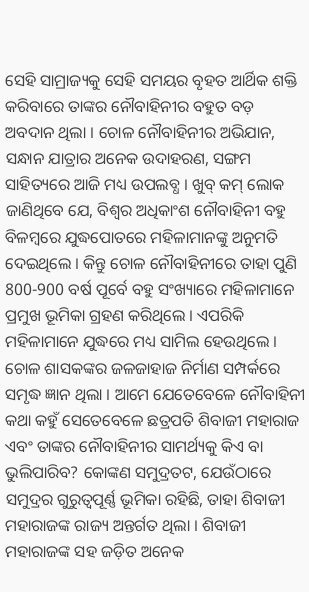ସେହି ସାମ୍ରାଜ୍ୟକୁ ସେହି ସମୟର ବୃହତ ଆର୍ଥିକ ଶକ୍ତି କରିବାରେ ତାଙ୍କର ନୌବାହିନୀର ବହୁତ ବଡ଼ ଅବଦାନ ଥିଲା । ଚୋଳ ନୌବାହିନୀର ଅଭିଯାନ, ସନ୍ଧାନ ଯାତ୍ରାର ଅନେକ ଉଦାହରଣ, ସଙ୍ଗମ ସାହିତ୍ୟରେ ଆଜି ମଧ୍ୟ ଉପଲବ୍ଧ । ଖୁବ୍ କମ୍ ଲୋକ ଜାଣିଥିବେ ଯେ, ବିଶ୍ୱର ଅଧିକାଂଶ ନୌବାହିନୀ ବହୁ ବିଳମ୍ବରେ ଯୁଦ୍ଧପୋତରେ ମହିଳାମାନଙ୍କୁ ଅନୁମତି ଦେଇଥିଲେ । କିନ୍ତୁ ଚୋଳ ନୌବାହିନୀରେ ତାହା ପୁଣି 800-900 ବର୍ଷ ପୂର୍ବେ ବହୁ ସଂଖ୍ୟାରେ ମହିଳାମାନେ ପ୍ରମୁଖ ଭୂମିକା ଗ୍ରହଣ କରିଥିଲେ । ଏପରିକି ମହିଳାମାନେ ଯୁଦ୍ଧରେ ମଧ୍ୟ ସାମିଲ ହେଉଥିଲେ । ଚୋଳ ଶାସକଙ୍କର ଜଳଜାହାଜ ନିର୍ମାଣ ସମ୍ପର୍କରେ ସମୃଦ୍ଧ ଜ୍ଞାନ ଥିଲା । ଆମେ ଯେତେବେଳେ ନୌବାହିନୀ କଥା କହୁଁ ସେତେବେଳେ ଛତ୍ରପତି ଶିବାଜୀ ମହାରାଜ ଏବଂ ତାଙ୍କର ନୌବାହିନୀର ସାମର୍ଥ୍ୟକୁ କିଏ ବା ଭୁଲିପାରିବ? କୋଙ୍କଣ ସମୁଦ୍ରତଟ, ଯେଉଁଠାରେ ସମୁଦ୍ରର ଗୁରୁତ୍ୱପୂର୍ଣ୍ଣ ଭୂମିକା ରହିଛି, ତାହା ଶିବାଜୀ ମହାରାଜଙ୍କ ରାଜ୍ୟ ଅନ୍ତର୍ଗତ ଥିଲା । ଶିବାଜୀ ମହାରାଜଙ୍କ ସହ ଜଡ଼ିତ ଅନେକ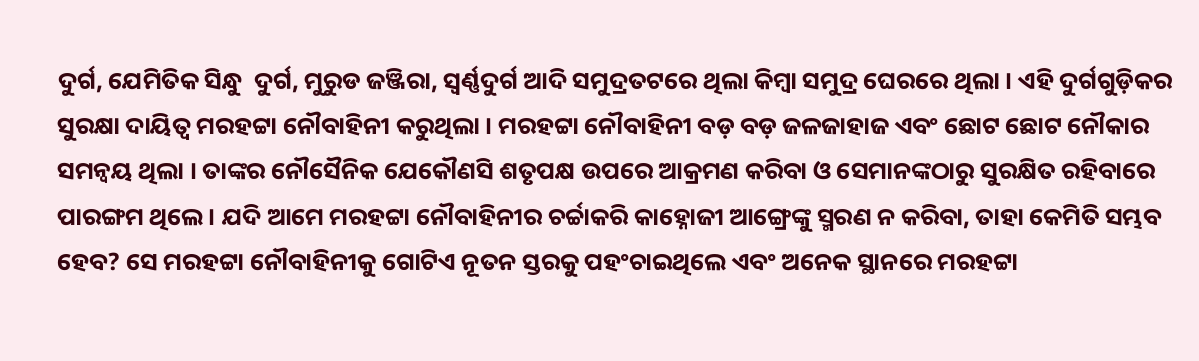ଦୁର୍ଗ, ଯେମିତିକ ସିନ୍ଧୁ  ଦୁର୍ଗ, ମୁରୁଡ ଜଞ୍ଜିରା, ସ୍ୱର୍ଣ୍ଣଦୁର୍ଗ ଆଦି ସମୁଦ୍ରତଟରେ ଥିଲା କିମ୍ବା ସମୁଦ୍ର ଘେରରେ ଥିଲା । ଏହି ଦୁର୍ଗଗୁଡ଼ିକର ସୁରକ୍ଷା ଦାୟିତ୍ୱ ମରହଟ୍ଟା ନୌବାହିନୀ କରୁଥିଲା । ମରହଟ୍ଟା ନୌବାହିନୀ ବଡ଼ ବଡ଼ ଜଳଜାହାଜ ଏବଂ ଛୋଟ ଛୋଟ ନୌକାର ସମନ୍ୱୟ ଥିଲା । ତାଙ୍କର ନୌସୈନିକ ଯେକୌଣସି ଶତୃପକ୍ଷ ଉପରେ ଆକ୍ରମଣ କରିବା ଓ ସେମାନଙ୍କଠାରୁ ସୁରକ୍ଷିତ ରହିବାରେ ପାରଙ୍ଗମ ଥିଲେ । ଯଦି ଆମେ ମରହଟ୍ଟା ନୌବାହିନୀର ଚର୍ଚ୍ଚାକରି କାହ୍ନୋଜୀ ଆଙ୍ଗ୍ରେଙ୍କୁ ସ୍ମରଣ ନ କରିବା, ତାହା କେମିତି ସମ୍ଭବ ହେବ? ସେ ମରହଟ୍ଟା ନୌବାହିନୀକୁ ଗୋଟିଏ ନୂତନ ସ୍ତରକୁ ପହଂଚାଇଥିଲେ ଏବଂ ଅନେକ ସ୍ଥାନରେ ମରହଟ୍ଟା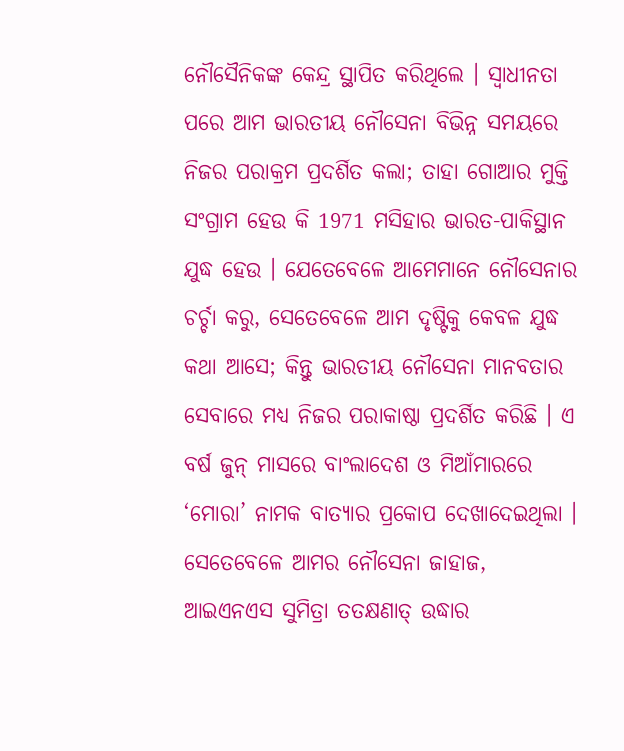ନୌସୈନିକଙ୍କ କେନ୍ଦ୍ର ସ୍ଥାପିତ କରିଥିଲେ । ସ୍ୱାଧୀନତା ପରେ ଆମ ଭାରତୀୟ ନୌସେନା ବିଭିନ୍ନ ସମୟରେ ନିଜର ପରାକ୍ରମ ପ୍ରଦର୍ଶିତ କଲା; ତାହା ଗୋଆର ମୁକ୍ତି ସଂଗ୍ରାମ ହେଉ କି 1971 ମସିହାର ଭାରତ-ପାକିସ୍ଥାନ ଯୁଦ୍ଧ ହେଉ । ଯେତେବେଳେ ଆମେମାନେ ନୌସେନାର ଚର୍ଚ୍ଚା କରୁ, ସେତେବେଳେ ଆମ ଦୃଷ୍ଟିକୁ କେବଳ ଯୁଦ୍ଧ କଥା ଆସେ; କିନ୍ତୁ ଭାରତୀୟ ନୌସେନା ମାନବତାର ସେବାରେ ମଧ୍ୟ ନିଜର ପରାକାଷ୍ଠା ପ୍ରଦର୍ଶିତ କରିଛି । ଏ ବର୍ଷ ଜୁନ୍ ମାସରେ ବାଂଲାଦେଶ ଓ ମିଆଁମାରରେ ‘ମୋରା’ ନାମକ ବାତ୍ୟାର ପ୍ରକୋପ ଦେଖାଦେଇଥିଲା । ସେତେବେଳେ ଆମର ନୌସେନା ଜାହାଜ, ଆଇଏନଏସ ସୁମିତ୍ରା ତତକ୍ଷଣାତ୍ ଉଦ୍ଧାର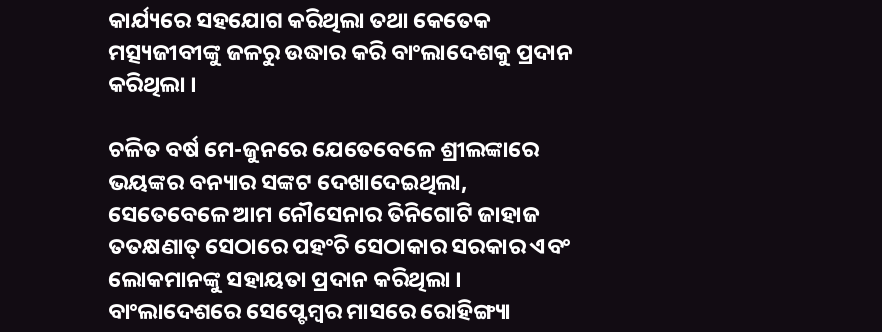କାର୍ଯ୍ୟରେ ସହଯୋଗ କରିଥିଲା ତଥା କେତେକ ମତ୍ସ୍ୟଜୀବୀଙ୍କୁ ଜଳରୁ ଉଦ୍ଧାର କରି ବାଂଲାଦେଶକୁ ପ୍ରଦାନ କରିଥିଲା ।

ଚଳିତ ବର୍ଷ ମେ-ଜୁନରେ ଯେତେବେଳେ ଶ୍ରୀଲଙ୍କାରେ ଭୟଙ୍କର ବନ୍ୟାର ସଙ୍କଟ ଦେଖାଦେଇଥିଲା, ସେତେବେଳେ ଆମ ନୌସେନାର ତିନିଗୋଟି ଜାହାଜ ତତକ୍ଷଣାତ୍ ସେଠାରେ ପହଂଚି ସେଠାକାର ସରକାର ଏବଂ ଲୋକମାନଙ୍କୁ ସହାୟତା ପ୍ରଦାନ କରିଥିଲା । ବାଂଲାଦେଶରେ ସେପ୍ଟେମ୍ବର ମାସରେ ରୋହିଙ୍ଗ୍ୟା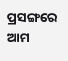ପ୍ରସଙ୍ଗରେ ଆମ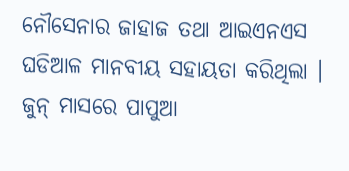ନୌସେନାର ଜାହାଜ ତଥା ଆଇଏନଏସ ଘଡିଆଳ ମାନବୀୟ ସହାୟତା କରିଥିଲା । ଜୁନ୍ ମାସରେ ପାପୁଆ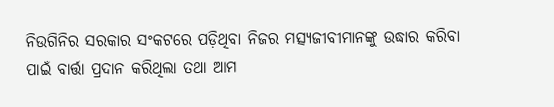ନିଉଗିନିର ସରକାର ସଂକଟରେ ପଡ଼ିଥିବା ନିଜର ମତ୍ସ୍ୟଜୀବୀମାନଙ୍କୁ ଉଦ୍ଧାର କରିବା ପାଇଁ ବାର୍ତ୍ତା ପ୍ରଦାନ କରିଥିଲା ତଥା ଆମ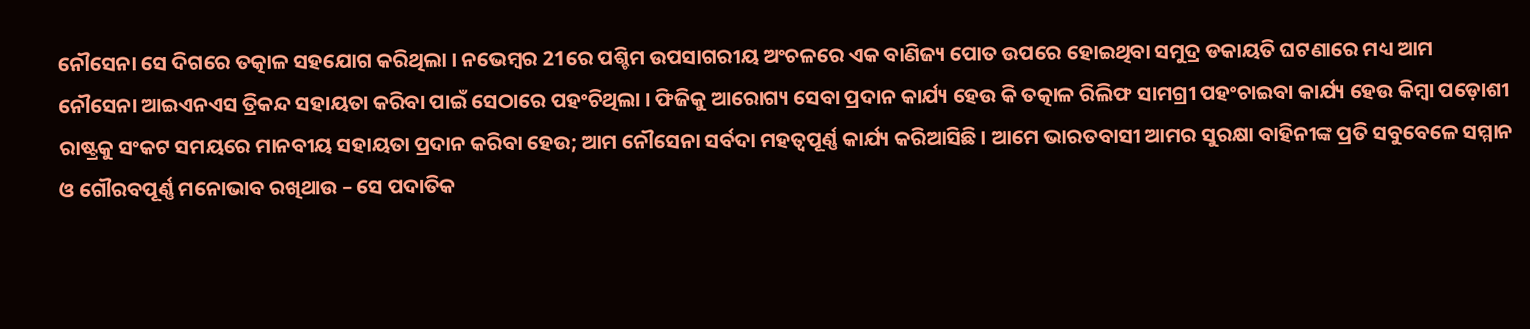ନୌସେନା ସେ ଦିଗରେ ତତ୍କାଳ ସହଯୋଗ କରିଥିଲା । ନଭେମ୍ବର 21ରେ ପଶ୍ଚିମ ଉପସାଗରୀୟ ଅଂଚଳରେ ଏକ ବାଣିଜ୍ୟ ପୋତ ଉପରେ ହୋଇଥିବା ସମୁଦ୍ର ଡକାୟତି ଘଟଣାରେ ମଧ୍ୟ ଆମ ନୌସେନା ଆଇଏନଏସ ତ୍ରିକନ୍ଦ ସହାୟତା କରିବା ପାଇଁ ସେଠାରେ ପହଂଚିଥିଲା । ଫିଜିକୁ ଆରୋଗ୍ୟ ସେବା ପ୍ରଦାନ କାର୍ଯ୍ୟ ହେଉ କି ତତ୍କାଳ ରିଲିଫ ସାମଗ୍ରୀ ପହଂଚାଇବା କାର୍ଯ୍ୟ ହେଉ କିମ୍ବା ପଡ଼ୋଶୀ ରାଷ୍ଟ୍ରକୁ ସଂକଟ ସମୟରେ ମାନବୀୟ ସହାୟତା ପ୍ରଦାନ କରିବା ହେଉ; ଆମ ନୌସେନା ସର୍ବଦା ମହତ୍ୱପୂର୍ଣ୍ଣ କାର୍ଯ୍ୟ କରିଆସିଛି । ଆମେ ଭାରତବାସୀ ଆମର ସୁରକ୍ଷା ବାହିନୀଙ୍କ ପ୍ରତି ସବୁବେଳେ ସମ୍ମାନ ଓ ଗୌରବପୂର୍ଣ୍ଣ ମନୋଭାବ ରଖିଥାଉ – ସେ ପଦାତିକ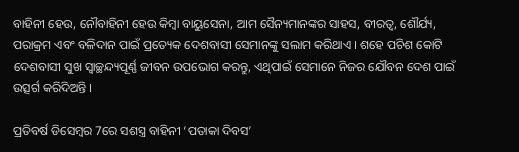ବାହିନୀ ହେଉ, ନୌବାହିନୀ ହେଉ କିମ୍ବା ବାୟୁସେନା, ଆମ ସୈନ୍ୟମାନଙ୍କର ସାହସ, ବୀରତ୍ୱ, ଶୌର୍ଯ୍ୟ, ପରାକ୍ରମ ଏବଂ ବଳିଦାନ ପାଇଁ ପ୍ରତ୍ୟେକ ଦେଶବାସୀ ସେମାନଙ୍କୁ ସଲାମ କରିଥାଏ । ଶହେ ପଚିଶ କୋଟି ଦେଶବାସୀ ସୁଖ ସ୍ୱାଚ୍ଛନ୍ଦ୍ୟପୂର୍ଣ୍ଣ ଜୀବନ ଉପଭୋଗ କରନ୍ତୁ, ଏଥିପାଇଁ ସେମାନେ ନିଜର ଯୌବନ ଦେଶ ପାଇଁ ଉତ୍ସର୍ଗ କରିଦିଅନ୍ତି ।

ପ୍ରତିବର୍ଷ ଡିସେମ୍ବର 7ରେ ସଶସ୍ତ୍ର ବାହିନୀ ‘ପତାକା ଦିବସ’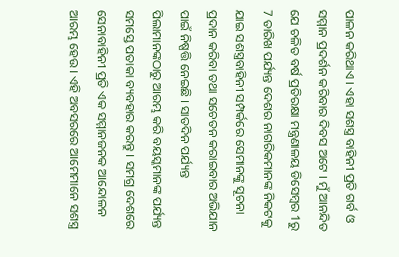ପାଳନ କରିଥାଏ । ଏହା ସଶସ୍ତ୍ର ବାହିନୀ ପ୍ରତି ଗର୍ବ ଓ ସମ୍ମାନ ପ୍ରଦର୍ଶନ କରିବାର ଦିବସ ଅଟେ । ମୁଁ ଆନନ୍ଦିତ ଯେ ଚଳିତ ବର୍ଷ ପ୍ରତିରକ୍ଷା ମନ୍ତ୍ରଣାଳୟ ଡିସେମ୍ବର 1ରୁ 7 ତାରିଖ ପର୍ଯ୍ୟନ୍ତ ଦେଶର ନାଗରିକମାନଙ୍କ ନିକଟକୁ ଯାଇ ସଶସ୍ତ୍ରବାହିନୀ ସମ୍ପର୍କରେ ସେମାନଙ୍କୁ ସୂଚନା ପ୍ରଦାନ କରିବା ତଥା ସଚେତନ କରାଇବାର ଅଭିଯାନ ପାଇଁ ନିଷ୍ପତ୍ତି ନେଇଛି । ସାତଦିନ ପର୍ଯ୍ୟନ୍ତ ପିଲାମାନଙ୍କଠାରୁ ଆରମ୍ଭ କରି ବୟସ୍କମାନଙ୍କ ପର୍ଯ୍ୟନ୍ତ ସମସ୍ତେ ପତାକା ବ୍ୟବହାର କରନ୍ତୁ । ସମଗ୍ର ଦେଶରେ ସେନାବାହିନୀ ପ୍ରତି ଏକ ସମ୍ମାନଜନକ ଆନ୍ଦୋଳନ ଆରମ୍ଭ ହେଉ । ଏହି ଅବସରରେ ଆମେମାନେ ସଶସ୍ତ୍ର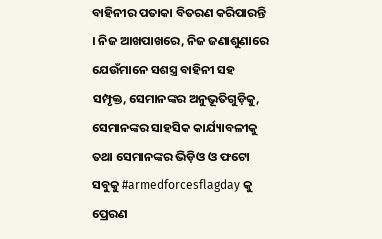ବାହିନୀର ପତାକା ବିତରଣ କରିପାରନ୍ତି । ନିଜ ଆଖପାଖରେ, ନିଜ ଜଣାଶୁଣାରେ ଯେଉଁମାନେ ସଶସ୍ତ୍ର ବାହିନୀ ସହ ସମ୍ପୃକ୍ତ, ସେମାନଙ୍କର ଅନୁଭୂତିଗୁଡ଼ିକୁ, ସେମାନଙ୍କର ସାହସିକ କାର୍ଯ୍ୟାବଳୀକୁ ତଥା ସେମାନଙ୍କର ଭିଡ଼ିଓ ଓ ଫଟୋ ସବୁକୁ #armedforcesflagday କୁ ପ୍ରେରଣ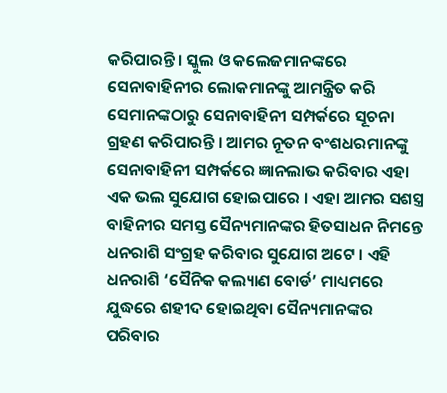କରିପାରନ୍ତି । ସ୍କୁଲ ଓ କଲେଜମାନଙ୍କରେ ସେନାବାହିନୀର ଲୋକମାନଙ୍କୁ ଆମନ୍ତ୍ରିତ କରି ସେମାନଙ୍କଠାରୁ ସେନାବାହିନୀ ସମ୍ପର୍କରେ ସୂଚନା ଗ୍ରହଣ କରିପାରନ୍ତି । ଆମର ନୂତନ ବଂଶଧରମାନଙ୍କୁ ସେନାବାହିନୀ ସମ୍ପର୍କରେ ଜ୍ଞାନଲାଭ କରିବାର ଏହା ଏକ ଭଲ ସୁଯୋଗ ହୋଇପାରେ । ଏହା ଆମର ସଶସ୍ତ୍ର ବାହିନୀର ସମସ୍ତ ସୈନ୍ୟମାନଙ୍କର ହିତସାଧନ ନିମନ୍ତେ ଧନରାଶି ସଂଗ୍ରହ କରିବାର ସୁଯୋଗ ଅଟେ । ଏହି ଧନରାଶି ‘ସୈନିକ କଲ୍ୟାଣ ବୋର୍ଡ’ ମାଧ୍ୟମରେ ଯୁଦ୍ଧରେ ଶହୀଦ ହୋଇଥିବା ସୈନ୍ୟମାନଙ୍କର ପରିବାର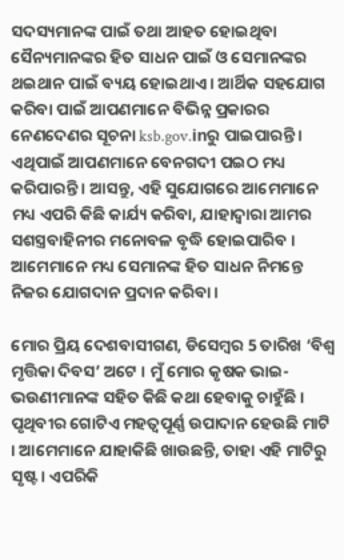ସଦସ୍ୟମାନଙ୍କ ପାଇଁ ତଥା ଆହତ ହୋଇଥିବା ସୈନ୍ୟମାନଙ୍କର ହିତ ସାଧନ ପାଇଁ ଓ ସେମାନଙ୍କର ଥଇଥାନ ପାଇଁ ବ୍ୟୟ ହୋଇଥାଏ । ଆର୍ଥିକ ସହଯୋଗ କରିବା ପାଇଁ ଆପଣମାନେ ବିଭିନ୍ନ ପ୍ରକାରର ନେଣଦେଣର ସୂଚନା ksb.gov.inରୁ ପାଇପାରନ୍ତି । ଏଥିପାଇଁ ଆପଣମାନେ ବେନଗଦୀ ପଇଠ ମଧ୍ୟ କରିପାରନ୍ତି । ଆସନ୍ତୁ, ଏହି ସୁଯୋଗରେ ଆମେମାନେ ମଧ୍ୟ ଏପରି କିଛି କାର୍ଯ୍ୟ କରିବା, ଯାହାଦ୍ୱାରା ଆମର ସଶସ୍ତ୍ରବାହିନୀର ମନୋବଳ ବୃଦ୍ଧି ହୋଇପାରିବ । ଆମେମାନେ ମଧ୍ୟ ସେମାନଙ୍କ ହିତ ସାଧନ ନିମନ୍ତେ ନିଜର ଯୋଗଦାନ ପ୍ରଦାନ କରିବା ।

ମୋର ପ୍ରିୟ ଦେଶବାସୀଗଣ, ଡିସେମ୍ବର 5 ତାରିଖ ‘ବିଶ୍ୱ ମୃତ୍ତିକା ଦିବସ’ ଅଟେ । ମୁଁ ମୋର କୃଷକ ଭାଇ-ଭଉଣୀମାନଙ୍କ ସହିତ କିଛି କଥା ହେବାକୁ ଚାହୁଁଛି । ପୃଥିବୀର ଗୋଟିଏ ମହତ୍ୱପୂର୍ଣ୍ଣ ଉପାଦାନ ହେଉଛି ମାଟି । ଆମେମାନେ ଯାହାକିଛି ଖାଉଛନ୍ତି, ତାହା ଏହି ମାଟିରୁ ସୃଷ୍ଟ । ଏପରିକି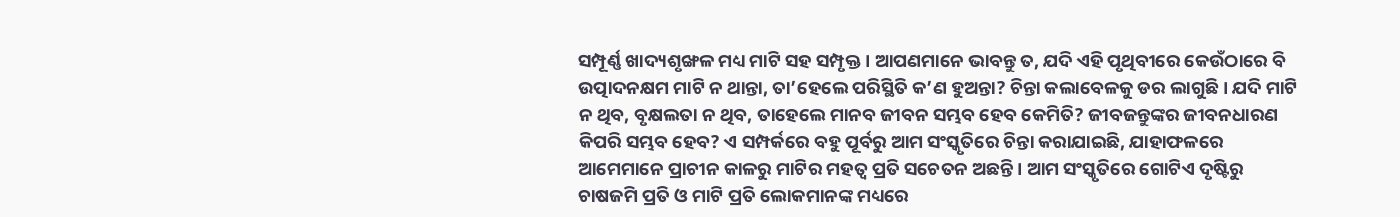ସମ୍ପୂର୍ଣ୍ଣ ଖାଦ୍ୟଶୃଙ୍ଖଳ ମଧ୍ୟ ମାଟି ସହ ସମ୍ପୃକ୍ତ । ଆପଣମାନେ ଭାବନ୍ତୁ ତ, ଯଦି ଏହି ପୃଥିବୀରେ କେଉଁଠାରେ ବି ଉତ୍ପାଦନକ୍ଷମ ମାଟି ନ ଥାନ୍ତା, ତା’ହେଲେ ପରିସ୍ଥିତି କ’ଣ ହୁଅନ୍ତା? ଚିନ୍ତା କଲାବେଳକୁ ଡର ଲାଗୁଛି । ଯଦି ମାଟି ନ ଥିବ, ବୃକ୍ଷଲତା ନ ଥିବ, ତାହେଲେ ମାନବ ଜୀବନ ସମ୍ଭବ ହେବ କେମିତି? ଜୀବଜନ୍ତୁଙ୍କର ଜୀବନଧାରଣ କିପରି ସମ୍ଭବ ହେବ? ଏ ସମ୍ପର୍କରେ ବହୁ ପୂର୍ବରୁ ଆମ ସଂସ୍କୃତିରେ ଚିନ୍ତା କରାଯାଇଛି, ଯାହାଫଳରେ ଆମେମାନେ ପ୍ରାଚୀନ କାଳରୁ ମାଟିର ମହତ୍ୱ ପ୍ରତି ସଚେତନ ଅଛନ୍ତି । ଆମ ସଂସ୍କୃତିରେ ଗୋଟିଏ ଦୃଷ୍ଟିରୁ ଚାଷଜମି ପ୍ରତି ଓ ମାଟି ପ୍ରତି ଲୋକମାନଙ୍କ ମଧ୍ୟରେ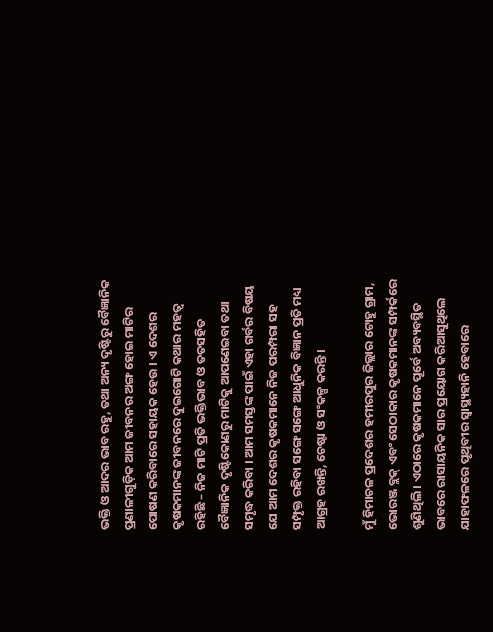ଭକ୍ତି ଓ ଆଦର ଭାବ ରହୁ, ତଥା ଅନ୍ୟ ଦୃଷ୍ଟିରୁ ବୈଜ୍ଞାନିକ ପ୍ରଣାଳୀଗୁଡ଼ିକ ଆମ ଜୀବନର ଅଙ୍ଗ ହୋଇ ମାଟିର ପୋଷଣ କରିବାରେ ସହାୟକ ହେଉ । ଏ ଦେଶର କୃଷକମାନଙ୍କ ଜୀବନରେ ଦୁଇଗୋଟି କଥାର ମହତ୍ୱ ରହିଛି – ନିଜ ମାଟି ପ୍ରତି ଭକ୍ତିଭାବ ଓ ତତସହିତ ବୈଜ୍ଞାନିକ ଦୃଷ୍ଟିକୋଣରୁ ମାଟିକୁ ଆପଣେଇବା ତଥା ସମୃଦ୍ଧ କରିବା । ଆମ ସମସ୍ତଙ୍କ ପାଇଁ ଏହା ଗର୍ବର ବିଷୟ ଯେ ଆମ ଦେଶର କୃଷକମାନେ ନିଜ ପରମ୍ପରା ସହ ସମ୍ପୃକ୍ତ ରହିବା ସଙ୍ଗେ ସଙ୍ଗେ ଆଧୁନିକ ବିଜ୍ଞାନ ପ୍ରତି ମଧ୍ୟ ଆଗ୍ରହ ରଖନ୍ତି, ଚେଷ୍ଟା ଓ ସଂକଳ୍ପ କରନ୍ତି ।

ମୁଁ ହିମାଚଳ ପ୍ରଦେଶର ହମୀରପୁର ଜିଲ୍ଲାର ଟୋହୁ ଗ୍ରାମ, ଭୋରଞ୍ଜ ବ୍ଲକ୍ ଏବଂ ସେଠାକାର କୃଷକମାନଙ୍କ ସମ୍ପର୍କରେ ଶୁଣିଥିଲି । ଏଠାରେ କୃଷକମାନେ ପୂର୍ବେ ଅବ୍ୟବସ୍ଥିତ ଭାବରେ ରାସାୟନିକ ସାର ପ୍ରୟୋଗ କରିଆସୁଥିଲେ ଯାହାଫଳରେ ପୃଥିବୀର ସ୍ୱାସ୍ଥ୍ୟହାନି ହେବାରେ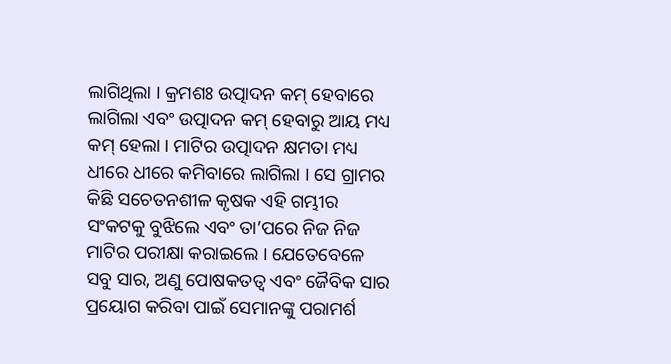ଲାଗିଥିଲା । କ୍ରମଶଃ ଉତ୍ପାଦନ କମ୍ ହେବାରେ ଲାଗିଲା ଏବଂ ଉତ୍ପାଦନ କମ୍ ହେବାରୁ ଆୟ ମଧ୍ୟ କମ୍ ହେଲା । ମାଟିର ଉତ୍ପାଦନ କ୍ଷମତା ମଧ୍ୟ ଧୀରେ ଧୀରେ କମିବାରେ ଲାଗିଲା । ସେ ଗ୍ରାମର କିଛି ସଚେତନଶୀଳ କୃଷକ ଏହି ଗମ୍ଭୀର ସଂକଟକୁ ବୁଝିଲେ ଏବଂ ତା’ପରେ ନିଜ ନିଜ ମାଟିର ପରୀକ୍ଷା କରାଇଲେ । ଯେତେବେଳେ ସବୁ ସାର, ଅଣୁ ପୋଷକତତ୍ୱ ଏବଂ ଜୈବିକ ସାର ପ୍ରୟୋଗ କରିବା ପାଇଁ ସେମାନଙ୍କୁ ପରାମର୍ଶ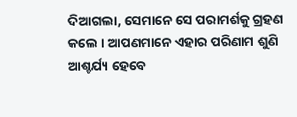ଦିଆଗଲା, ସେମାନେ ସେ ପରାମର୍ଶକୁ ଗ୍ରହଣ କଲେ । ଆପଣମାନେ ଏହାର ପରିଣାମ ଶୁଣି ଆଶ୍ଚର୍ଯ୍ୟ ହେବେ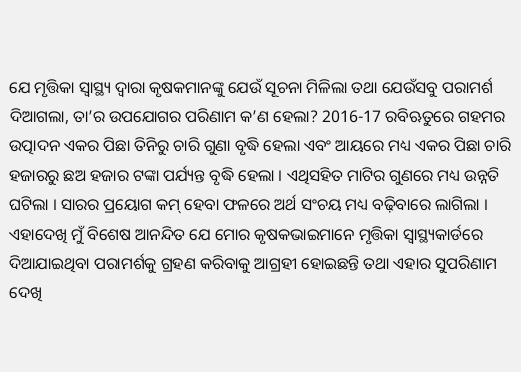ଯେ ମୃତ୍ତିକା ସ୍ୱାସ୍ଥ୍ୟ ଦ୍ୱାରା କୃଷକମାନଙ୍କୁ ଯେଉଁ ସୂଚନା ମିଳିଲା ତଥା ଯେଉଁସବୁ ପରାମର୍ଶ ଦିଆଗଲା, ତା’ର ଉପଯୋଗର ପରିଣାମ କ’ଣ ହେଲା? 2016-17 ରବିଋତୁରେ ଗହମର ଉତ୍ପାଦନ ଏକର ପିଛା ତିନିରୁ ଚାରି ଗୁଣା ବୃଦ୍ଧି ହେଲା ଏବଂ ଆୟରେ ମଧ୍ୟ ଏକର ପିଛା ଚାରି ହଜାରରୁ ଛଅ ହଜାର ଟଙ୍କା ପର୍ଯ୍ୟନ୍ତ ବୃଦ୍ଧି ହେଲା । ଏଥିସହିତ ମାଟିର ଗୁଣରେ ମଧ୍ୟ ଉନ୍ନତି ଘଟିଲା । ସାରର ପ୍ରୟୋଗ କମ୍ ହେବା ଫଳରେ ଅର୍ଥ ସଂଚୟ ମଧ୍ୟ ବଢ଼ିବାରେ ଲାଗିଲା । ଏହାଦେଖି ମୁଁ ବିଶେଷ ଆନନ୍ଦିତ ଯେ ମୋର କୃଷକଭାଇମାନେ ମୃତ୍ତିକା ସ୍ୱାସ୍ଥ୍ୟକାର୍ଡରେ ଦିଆଯାଇଥିବା ପରାମର୍ଶକୁ ଗ୍ରହଣ କରିବାକୁ ଆଗ୍ରହୀ ହୋଇଛନ୍ତି ତଥା ଏହାର ସୁପରିଣାମ ଦେଖି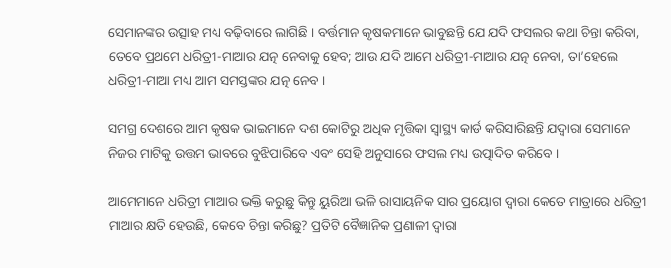ସେମାନଙ୍କର ଉତ୍ସାହ ମଧ୍ୟ ବଢ଼ିବାରେ ଲାଗିଛି । ବର୍ତ୍ତମାନ କୃଷକମାନେ ଭାବୁଛନ୍ତି ଯେ ଯଦି ଫସଲର କଥା ଚିନ୍ତା କରିବା, ତେବେ ପ୍ରଥମେ ଧରିତ୍ରୀ-ମାଆର ଯତ୍ନ ନେବାକୁ ହେବ; ଆଉ ଯଦି ଆମେ ଧରିତ୍ରୀ-ମାଆର ଯତ୍ନ ନେବା, ତା’ହେଲେ ଧରିତ୍ରୀ-ମାଆ ମଧ୍ୟ ଆମ ସମସ୍ତଙ୍କର ଯତ୍ନ ନେବ ।

ସମଗ୍ର ଦେଶରେ ଆମ କୃଷକ ଭାଇମାନେ ଦଶ କୋଟିରୁ ଅଧିକ ମୃତ୍ତିକା ସ୍ୱାସ୍ଥ୍ୟ କାର୍ଡ କରିସାରିଛନ୍ତି ଯଦ୍ୱାରା ସେମାନେ ନିଜର ମାଟିକୁ ଉତ୍ତମ ଭାବରେ ବୁଝିପାରିବେ ଏବଂ ସେହି ଅନୁସାରେ ଫସଲ ମଧ୍ୟ ଉତ୍ପାଦିତ କରିବେ ।

ଆମେମାନେ ଧରିତ୍ରୀ ମାଆର ଭକ୍ତି କରୁଛୁ କିନ୍ତୁ ୟୁରିଆ ଭଳି ରାସାୟନିକ ସାର ପ୍ରୟୋଗ ଦ୍ୱାରା କେତେ ମାତ୍ରାରେ ଧରିତ୍ରୀ ମାଆର କ୍ଷତି ହେଉଛି, କେବେ ଚିନ୍ତା କରିଛୁ? ପ୍ରତିଟି ବୈଜ୍ଞାନିକ ପ୍ରଣାଳୀ ଦ୍ୱାରା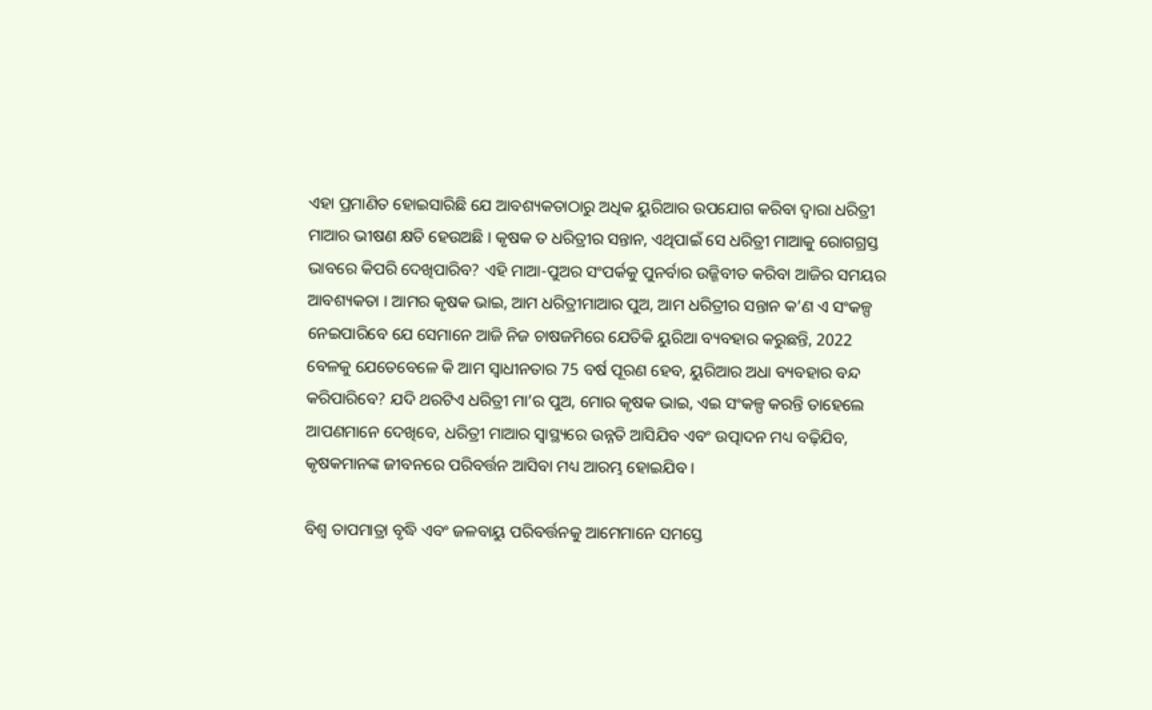ଏହା ପ୍ରମାଣିତ ହୋଇସାରିଛି ଯେ ଆବଶ୍ୟକତାଠାରୁ ଅଧିକ ୟୁରିଆର ଉପଯୋଗ କରିବା ଦ୍ୱାରା ଧରିତ୍ରୀ ମାଆର ଭୀଷଣ କ୍ଷତି ହେଉଅଛି । କୃଷକ ତ ଧରିତ୍ରୀର ସନ୍ତାନ, ଏଥିପାଇଁ ସେ ଧରିତ୍ରୀ ମାଆକୁ ରୋଗଗ୍ରସ୍ତ ଭାବରେ କିପରି ଦେଖିପାରିବ? ଏହି ମାଆ-ପୁଅର ସଂପର୍କକୁ ପୁନର୍ବାର ଉଜ୍ଜିବୀତ କରିବା ଆଜିର ସମୟର ଆବଶ୍ୟକତା । ଆମର କୃଷକ ଭାଇ, ଆମ ଧରିତ୍ରୀମାଆର ପୁଅ, ଆମ ଧରିତ୍ରୀର ସନ୍ତାନ କ’ଣ ଏ ସଂକଳ୍ପ ନେଇପାରିବେ ଯେ ସେମାନେ ଆଜି ନିଜ ଚାଷଜମିରେ ଯେତିକି ୟୁରିଆ ବ୍ୟବହାର କରୁଛନ୍ତି, 2022 ବେଳକୁ ଯେତେବେଳେ କି ଆମ ସ୍ୱାଧୀନତାର 75 ବର୍ଷ ପୂରଣ ହେବ, ୟୁରିଆର ଅଧା ବ୍ୟବହାର ବନ୍ଦ କରିପାରିବେ? ଯଦି ଥରଟିଏ ଧରିତ୍ରୀ ମା’ର ପୁଅ, ମୋର କୃଷକ ଭାଇ, ଏଇ ସଂକଳ୍ପ କରନ୍ତି ତାହେଲେ ଆପଣମାନେ ଦେଖିବେ, ଧରିତ୍ରୀ ମାଆର ସ୍ୱାସ୍ଥ୍ୟରେ ଉନ୍ନତି ଆସିଯିବ ଏବଂ ଉତ୍ପାଦନ ମଧ୍ୟ ବଢ଼ିଯିବ, କୃଷକମାନଙ୍କ ଜୀବନରେ ପରିବର୍ତ୍ତନ ଆସିବା ମଧ୍ୟ ଆରମ୍ଭ ହୋଇଯିବ ।

ବିଶ୍ୱ ତାପମାତ୍ରା ବୃଦ୍ଧି ଏବଂ ଜଳବାୟୁ ପରିବର୍ତ୍ତନକୁ ଆମେମାନେ ସମସ୍ତେ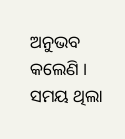ଅନୁଭବ କଲେଣି । ସମୟ ଥିଲା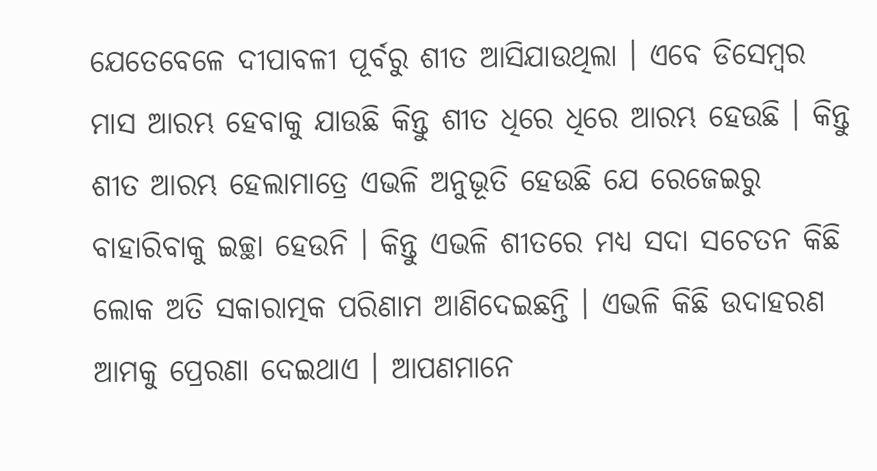ଯେତେବେଳେ ଦୀପାବଳୀ ପୂର୍ବରୁ ଶୀତ ଆସିଯାଉଥିଲା । ଏବେ ଡିସେମ୍ବର ମାସ ଆରମ୍ଭ ହେବାକୁ ଯାଉଛି କିନ୍ତୁ ଶୀତ ଧିରେ ଧିରେ ଆରମ୍ଭ ହେଉଛି । କିନ୍ତୁ ଶୀତ ଆରମ୍ଭ ହେଲାମାତ୍ରେ ଏଭଳି ଅନୁଭୂତି ହେଉଛି ଯେ ରେଜେଇରୁ ବାହାରିବାକୁ ଇଚ୍ଛା ହେଉନି । କିନ୍ତୁ ଏଭଳି ଶୀତରେ ମଧ୍ୟ ସଦା ସଚେତନ କିଛି ଲୋକ ଅତି ସକାରାତ୍ମକ ପରିଣାମ ଆଣିଦେଇଛନ୍ତି । ଏଭଳି କିଛି ଉଦାହରଣ ଆମକୁ ପ୍ରେରଣା ଦେଇଥାଏ । ଆପଣମାନେ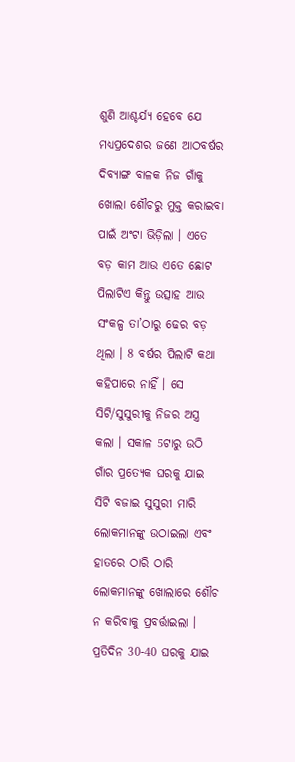ଶୁଣି ଆଶ୍ଚର୍ଯ୍ୟ ହେବେ ଯେ ମଧ୍ୟପ୍ରଦେଶର ଜଣେ ଆଠବର୍ଷର ଦିବ୍ୟାଙ୍ଗ ବାଳକ ନିଜ ଗାଁକୁ ଖୋଲା ଶୌଚରୁ ମୁକ୍ତ କରାଇବା ପାଇଁ ଅଂଟା ଭିଡ଼ିଲା । ଏତେ ବଡ଼ କାମ ଆଉ ଏତେ ଛୋଟ ପିଲାଟିଏ କିନ୍ତୁ ଉତ୍ସାହ ଆଉ ସଂକଳ୍ପ ତା’ଠାରୁ ଢେର ବଡ଼ ଥିଲା । 8 ବର୍ଷର ପିଲାଟି କଥା କହିପାରେ ନାହିଁ । ସେ ସିଟି/ସୁସୁରୀକୁ ନିଜର ଅସ୍ତ୍ର କଲା । ସକାଳ 5ଟାରୁ ଉଠି ଗାଁର ପ୍ରତ୍ୟେକ ଘରକୁ ଯାଇ ସିଟି ବଜାଇ ସୁସୁରୀ ମାରି ଲୋକମାନଙ୍କୁ ଉଠାଇଲା ଏବଂ ହାତରେ ଠାରି ଠାରି ଲୋକମାନଙ୍କୁ ଖୋଲାରେ ଶୌଚ ନ କରିବାକୁ ପ୍ରବର୍ତ୍ତାଇଲା । ପ୍ରତିଦିନ 30-40 ଘରକୁ ଯାଇ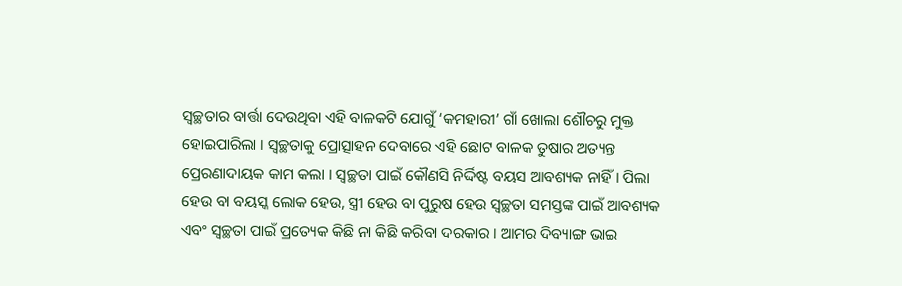ସ୍ୱଚ୍ଛତାର ବାର୍ତ୍ତା ଦେଉଥିବା ଏହି ବାଳକଟି ଯୋଗୁଁ ‘କମହାରୀ’ ଗାଁ ଖୋଲା ଶୌଚରୁ ମୁକ୍ତ ହୋଇପାରିଲା । ସ୍ୱଚ୍ଛତାକୁ ପ୍ରୋତ୍ସାହନ ଦେବାରେ ଏହି ଛୋଟ ବାଳକ ତୁଷାର ଅତ୍ୟନ୍ତ ପ୍ରେରଣାଦାୟକ କାମ କଲା । ସ୍ୱଚ୍ଛତା ପାଇଁ କୌଣସି ନିର୍ଦ୍ଦିଷ୍ଟ ବୟସ ଆବଶ୍ୟକ ନାହିଁ । ପିଲା ହେଉ ବା ବୟସ୍କ ଲୋକ ହେଉ, ସ୍ତ୍ରୀ ହେଉ ବା ପୁରୁଷ ହେଉ ସ୍ୱଚ୍ଛତା ସମସ୍ତଙ୍କ ପାଇଁ ଆବଶ୍ୟକ ଏବଂ ସ୍ୱଚ୍ଛତା ପାଇଁ ପ୍ରତ୍ୟେକ କିଛି ନା କିଛି କରିବା ଦରକାର । ଆମର ଦିବ୍ୟାଙ୍ଗ ଭାଇ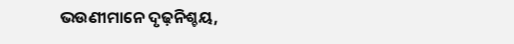ଭଉଣୀମାନେ ଦୃଢ଼ନିଶ୍ଚୟ,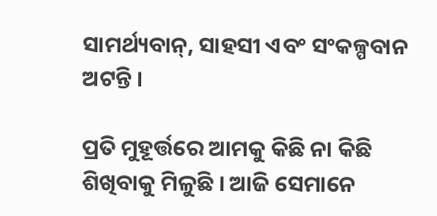ସାମର୍ଥ୍ୟବାନ୍, ସାହସୀ ଏବଂ ସଂକଳ୍ପବାନ ଅଟନ୍ତି ।

ପ୍ରତି ମୁହୂର୍ତ୍ତରେ ଆମକୁ କିଛି ନା କିଛି ଶିଖିବାକୁ ମିଳୁଛି । ଆଜି ସେମାନେ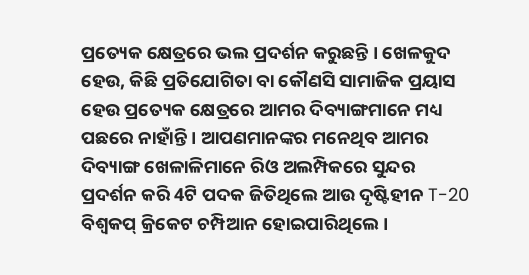ପ୍ରତ୍ୟେକ କ୍ଷେତ୍ରରେ ଭଲ ପ୍ରଦର୍ଶନ କରୁଛନ୍ତି । ଖେଳକୁଦ ହେଉ, କିଛି ପ୍ରତିଯୋଗିତା ବା କୌଣସି ସାମାଜିକ ପ୍ରୟାସ ହେଉ ପ୍ରତ୍ୟେକ କ୍ଷେତ୍ରରେ ଆମର ଦିବ୍ୟାଙ୍ଗମାନେ ମଧ୍ୟ ପଛରେ ନାହାଁନ୍ତି । ଆପଣମାନଙ୍କର ମନେଥିବ ଆମର ଦିବ୍ୟାଙ୍ଗ ଖେଳାଳିମାନେ ରିଓ ଅଲମ୍ପିକରେ ସୁନ୍ଦର ପ୍ରଦର୍ଶନ କରି 4ଟି ପଦକ ଜିତିଥିଲେ ଆଉ ଦୃଷ୍ଟିହୀନ T-20 ବିଶ୍ୱକପ୍ କ୍ରିକେଟ ଚମ୍ପିଆନ ହୋଇପାରିଥିଲେ ।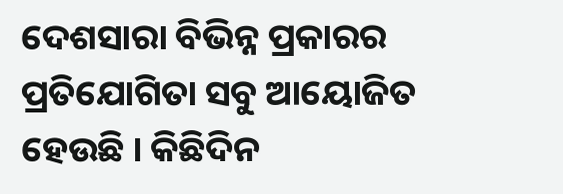ଦେଶସାରା ବିଭିନ୍ନ ପ୍ରକାରର ପ୍ରତିଯୋଗିତା ସବୁ ଆୟୋଜିତ ହେଉଛି । କିଛିଦିନ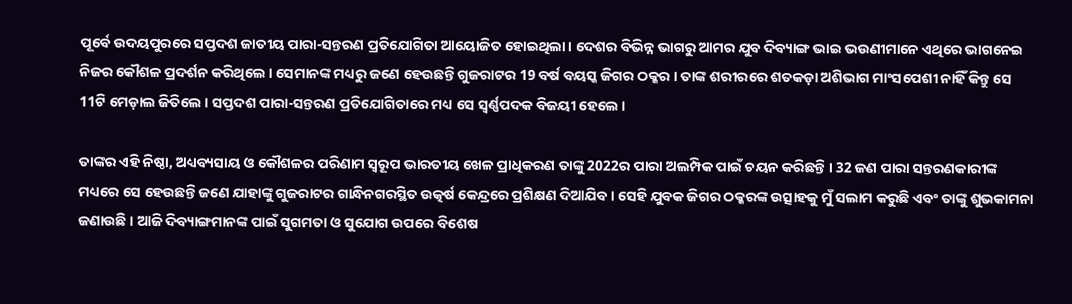ପୂର୍ବେ ଉଦୟପୁରରେ ସପ୍ତଦଶ ଜାତୀୟ ପାରା-ସନ୍ତରଣ ପ୍ରତିଯୋଗିତା ଆୟୋଜିତ ହୋଇଥିଲା । ଦେଶର ବିଭିନ୍ନ ଭାଗରୁ ଆମର ଯୁବ ଦିବ୍ୟାଙ୍ଗ ଭାଇ ଭଉଣୀମାନେ ଏଥିରେ ଭାଗନେଇ ନିଜର କୌଶଳ ପ୍ରଦର୍ଶନ କରିଥିଲେ । ସେମାନଙ୍କ ମଧ୍ୟରୁ ଜଣେ ହେଉଛନ୍ତି ଗୁଜରାଟର 19 ବର୍ଷ ବୟସ୍କ ଜିଗର ଠକ୍କର । ତାଙ୍କ ଶରୀରରେ ଶତକଡ଼ା ଅଶିଭାଗ ମାଂସପେଶୀ ନାହିଁ କିନ୍ତୁ ସେ 11ଟି ମେଡ଼ାଲ ଜିତିଲେ । ସପ୍ତଦଶ ପାରା-ସନ୍ତରଣ ପ୍ରତିଯୋଗିତାରେ ମଧ୍ୟ ସେ ସ୍ୱର୍ଣ୍ଣପଦକ ବିଜୟୀ ହେଲେ ।

ତାଙ୍କର ଏହି ନିଷ୍ଠା, ଅଧ୍ୟବ୍ୟସାୟ ଓ କୌଶଳର ପରିଣାମ ସ୍ୱରୂପ ଭାରତୀୟ ଖେଳ ପ୍ରାଧିକରଣ ତାଙ୍କୁ 2022ର ପାରା ଅଲମ୍ପିକ ପାଇଁ ଚୟନ କରିଛନ୍ତି । 32 ଜଣ ପାରା ସନ୍ତରଣକାରୀଙ୍କ ମଧ୍ୟରେ ସେ ହେଉଛନ୍ତି ଜଣେ ଯାହାଙ୍କୁ ଗୁଜରାଟର ଗାନ୍ଧିନଗରସ୍ଥିତ ଉତ୍କର୍ଷ କେନ୍ଦ୍ରରେ ପ୍ରଶିକ୍ଷଣ ଦିଆଯିବ । ସେହି ଯୁବକ ଜିଗର ଠକ୍କରଙ୍କ ଉତ୍ସାହକୁ ମୁଁ ସଲାମ କରୁଛି ଏବଂ ତାଙ୍କୁ ଶୁଭକାମନା ଜଣାଉଛି । ଆଜି ଦିବ୍ୟାଙ୍ଗମାନଙ୍କ ପାଇଁ ସୁଗମତା ଓ ସୁଯୋଗ ଉପରେ ବିଶେଷ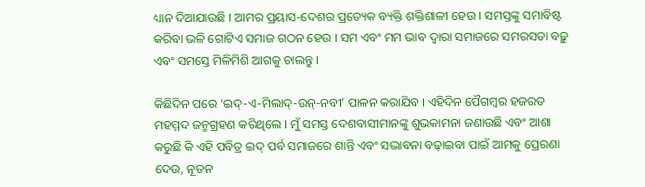ଧ୍ୟାନ ଦିଆଯାଉଛି । ଆମର ପ୍ରୟାସ-ଦେଶର ପ୍ରତ୍ୟେକ ବ୍ୟକ୍ତି ଶକ୍ତିଶାଳୀ ହେଉ । ସମସ୍ତଙ୍କୁ ସମାବିଷ୍ଟ କରିବା ଭଳି ଗୋଟିଏ ସମାଜ ଗଠନ ହେଉ । ସମ ଏବଂ ମମ ଭାବ ଦ୍ୱାରା ସମାଜରେ ସମରସତା ବଢ଼ୁ ଏବଂ ସମସ୍ତେ ମିଳିମିଶି ଆଗକୁ ଚାଲନ୍ତୁ ।

କିଛିଦିନ ପରେ ‘ଇଦ୍-ଏ-ମିଲାଦ୍-ଉନ୍-ନବୀ’ ପାଳନ କରାଯିବ । ଏହିଦିନ ପୈଗମ୍ବର ହଜରତ ମହମ୍ମଦ ଜନ୍ମଗ୍ରହଣ କରିଥିଲେ । ମୁଁ ସମସ୍ତ ଦେଶବାସୀମାନଙ୍କୁ ଶୁଭକାମନା ଜଣାଉଛି ଏବଂ ଆଶା କରୁଛି କି ଏହି ପବିତ୍ର ଇଦ୍ ପର୍ବ ସମାଜରେ ଶାନ୍ତି ଏବଂ ସଦ୍ଭାବନା ବଢ଼ାଇବା ପାଇଁ ଆମକୁ ପ୍ରେରଣା ଦେଉ, ନୂତନ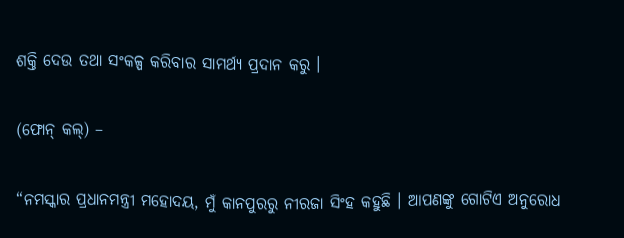ଶକ୍ତି ଦେଉ ତଥା ସଂକଳ୍ପ କରିବାର ସାମର୍ଥ୍ୟ ପ୍ରଦାନ କରୁ ।

(ଫୋନ୍ କଲ୍) –

“ନମସ୍କାର ପ୍ରଧାନମନ୍ତ୍ରୀ ମହୋଦୟ, ମୁଁ କାନପୁରରୁ ନୀରଜା ସିଂହ କହୁଛି । ଆପଣଙ୍କୁ ଗୋଟିଏ ଅନୁରୋଧ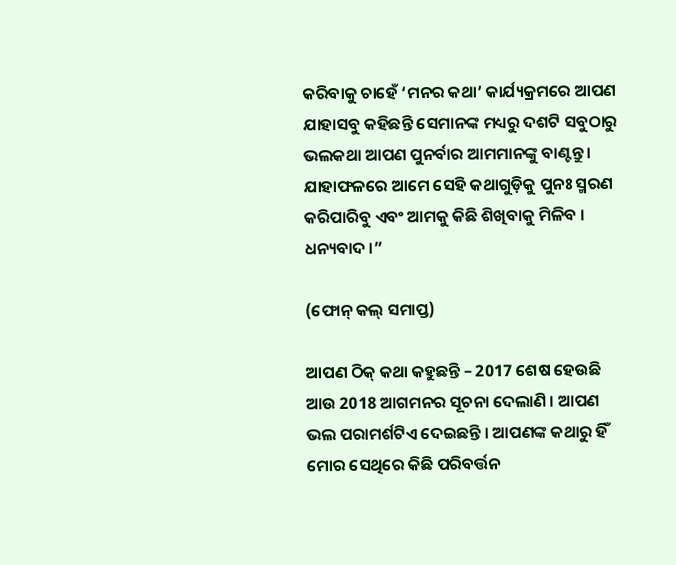କରିବାକୁ ଚାହେଁ ‘ମନର କଥା’ କାର୍ଯ୍ୟକ୍ରମରେ ଆପଣ ଯାହାସବୁ କହିଛନ୍ତି ସେମାନଙ୍କ ମଧ୍ୟରୁ ଦଶଟି ସବୁଠାରୁ ଭଲକଥା ଆପଣ ପୁନର୍ବାର ଆମମାନଙ୍କୁ ବାଣ୍ଟନ୍ତୁ । ଯାହାଫଳରେ ଆମେ ସେହି କଥାଗୁଡ଼ିକୁ ପୁନଃ ସ୍ମରଣ କରିପାରିବୁ ଏବଂ ଆମକୁ କିଛି ଶିଖିବାକୁ ମିଳିବ । ଧନ୍ୟବାଦ ।”

(ଫୋନ୍ କଲ୍ ସମାପ୍ତ)

ଆପଣ ଠିକ୍ କଥା କହୁଛନ୍ତି – 2017 ଶେଷ ହେଉଛି ଆଉ 2018 ଆଗମନର ସୂଚନା ଦେଲାଣି । ଆପଣ ଭଲ ପରାମର୍ଶଟିଏ ଦେଇଛନ୍ତି । ଆପଣଙ୍କ କଥାରୁ ହିଁ ମୋର ସେଥିରେ କିଛି ପରିବର୍ତ୍ତନ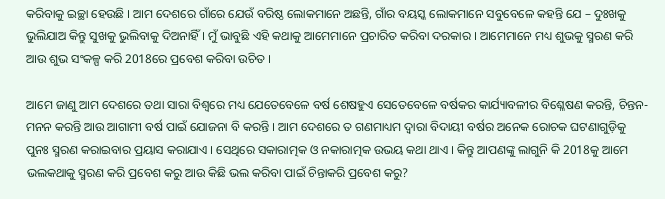କରିବାକୁ ଇଚ୍ଛା ହେଉଛି । ଆମ ଦେଶରେ ଗାଁରେ ଯେଉଁ ବରିଷ୍ଠ ଲୋକମାନେ ଅଛନ୍ତି, ଗାଁର ବୟସ୍କ ଲୋକମାନେ ସବୁବେଳେ କହନ୍ତି ଯେ – ଦୁଃଖକୁ ଭୁଲିଯାଅ କିନ୍ତୁ ସୁଖକୁ ଭୁଲିବାକୁ ଦିଅନାହିଁ । ମୁଁ ଭାବୁଛି ଏହି କଥାକୁ ଆମେମାନେ ପ୍ରଚାରିତ କରିବା ଦରକାର । ଆମେମାନେ ମଧ୍ୟ ଶୁଭକୁ ସ୍ମରଣ କରି ଆଉ ଶୁଭ ସଂକଳ୍ପ କରି 2018ରେ ପ୍ରବେଶ କରିବା ଉଚିତ ।

ଆମେ ଜାଣୁ ଆମ ଦେଶରେ ତଥା ସାରା ବିଶ୍ୱରେ ମଧ୍ୟ ଯେତେବେଳେ ବର୍ଷ ଶେଷହୁଏ ସେତେବେଳେ ବର୍ଷକର କାର୍ଯ୍ୟାବଳୀର ବିଶ୍ଳେଷଣ କରନ୍ତି, ଚିନ୍ତନ-ମନନ କରନ୍ତି ଆଉ ଆଗାମୀ ବର୍ଷ ପାଇଁ ଯୋଜନା ବି କରନ୍ତି । ଆମ ଦେଶରେ ତ ଗଣମାଧ୍ୟମ ଦ୍ୱାରା ବିଦାୟୀ ବର୍ଷର ଅନେକ ରୋଚକ ଘଟଣାଗୁଡ଼ିକୁ ପୁନଃ ସ୍ମରଣ କରାଇବାର ପ୍ରୟାସ କରାଯାଏ । ସେଥିରେ ସକାରାତ୍ମକ ଓ ନକାରାତ୍ମକ ଉଭୟ କଥା ଥାଏ । କିନ୍ତୁ ଆପଣଙ୍କୁ ଲାଗୁନି କି 2018କୁ ଆମେ ଭଲକଥାକୁ ସ୍ମରଣ କରି ପ୍ରବେଶ କରୁ ଆଉ କିଛି ଭଲ କରିବା ପାଇଁ ଚିନ୍ତାକରି ପ୍ରବେଶ କରୁ?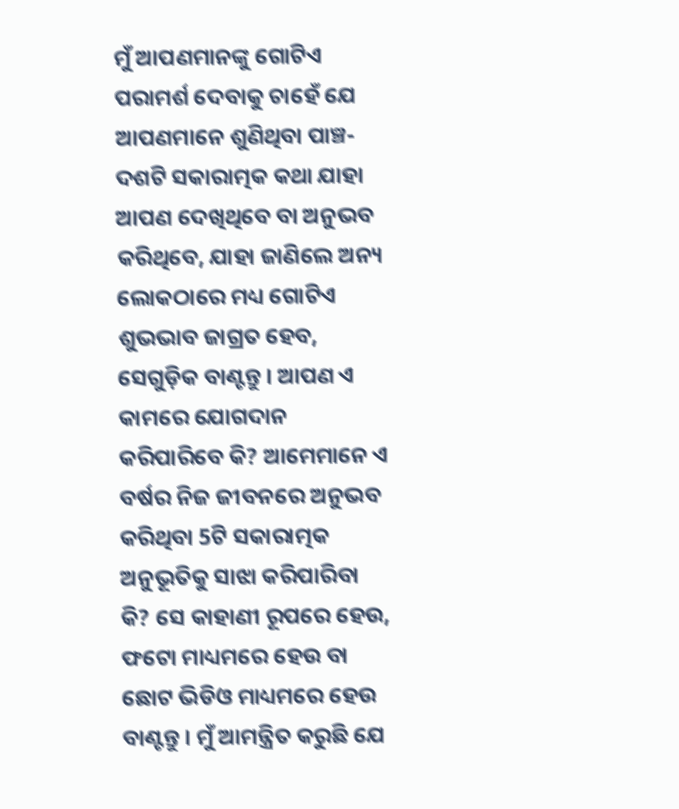ମୁଁ ଆପଣମାନଙ୍କୁ ଗୋଟିଏ ପରାମର୍ଶ ଦେବାକୁ ଚାହେଁ ଯେ ଆପଣମାନେ ଶୁଣିଥିବା ପାଞ୍ଚ-ଦଶଟି ସକାରାତ୍ମକ କଥା ଯାହା ଆପଣ ଦେଖିଥିବେ ବା ଅନୁଭବ କରିଥିବେ, ଯାହା ଜାଣିଲେ ଅନ୍ୟ ଲୋକଠାରେ ମଧ୍ୟ ଗୋଟିଏ ଶୁଭଭାବ ଜାଗ୍ରତ ହେବ, ସେଗୁଡ଼ିକ ବାଣ୍ଟନ୍ତୁ । ଆପଣ ଏ କାମରେ ଯୋଗଦାନ କରିପାରିବେ କି? ଆମେମାନେ ଏ ବର୍ଷର ନିଜ ଜୀବନରେ ଅନୁଭବ କରିଥିବା 5ଟି ସକାରାତ୍ମକ ଅନୁଭୂତିକୁ ସାଝା କରିପାରିବା କି? ସେ କାହାଣୀ ରୂପରେ ହେଉ, ଫଟୋ ମାଧ୍ୟମରେ ହେଉ ବା ଛୋଟ ଭିଡିଓ ମାଧ୍ୟମରେ ହେଉ ବାଣ୍ଟନ୍ତୁ । ମୁଁ ଆମନ୍ତ୍ରିତ କରୁଛି ଯେ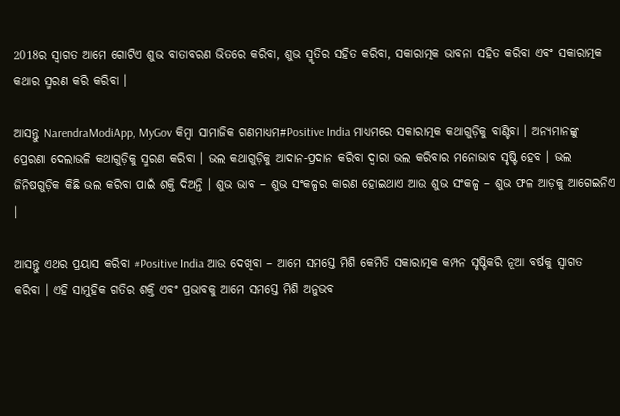2018ର ସ୍ୱାଗତ ଆମେ ଗୋଟିଏ ଶୁଭ ବାତାବରଣ ଭିତରେ କରିବା, ଶୁଭ ସ୍ମୃତିର ସହିତ କରିବା, ସକାରାତ୍ମକ ଭାବନା ସହିତ କରିବା ଏବଂ ସକାରାତ୍ମକ କଥାର ସ୍ମରଣ କରି କରିବା ।

ଆସନ୍ତୁ NarendraModiApp, MyGov କିମ୍ବା ସାମାଜିକ ଗଣମାଧ୍ୟମ#Positive India ମାଧ୍ୟମରେ ସକାରାତ୍ମକ କଥାଗୁଡ଼ିକୁ ବାଣ୍ଟିବା । ଅନ୍ୟମାନଙ୍କୁ ପ୍ରେରଣା ଦେଲାଭଳି କଥାଗୁଡ଼ିକୁ ସ୍ମରଣ କରିବା । ଭଲ କଥାଗୁଡ଼ିକୁ ଆଦାନ-ପ୍ରଦାନ କରିବା ଦ୍ୱାରା ଭଲ କରିବାର ମନୋଭାବ ସୃଷ୍ଟି ହେବ । ଭଲ ଜିନିଷଗୁଡ଼ିକ କିଛି ଭଲ କରିବା ପାଇଁ ଶକ୍ତି ଦିଅନ୍ତି । ଶୁଭ ଭାବ – ଶୁଭ ସଂକଳ୍ପର କାରଣ ହୋଇଥାଏ ଆଉ ଶୁଭ ସଂକଳ୍ପ – ଶୁଭ ଫଳ ଆଡ଼କୁ ଆଗେଇନିଏ ।

ଆସନ୍ତୁ ଏଥର ପ୍ରୟାସ କରିବା #Positive India ଆଉ ଦେଖିବା – ଆମେ ସମସ୍ତେ ମିଶି କେମିତି ସକାରାତ୍ମକ କମ୍ପନ ସୃଷ୍ଟିକରି ନୂଆ ବର୍ଷକୁ ସ୍ୱାଗତ କରିବା । ଏହି ସାମୁହିକ ଗତିର ଶକ୍ତି ଏବଂ ପ୍ରଭାବକୁ ଆମେ ସମସ୍ତେ ମିଶି ଅନୁଭବ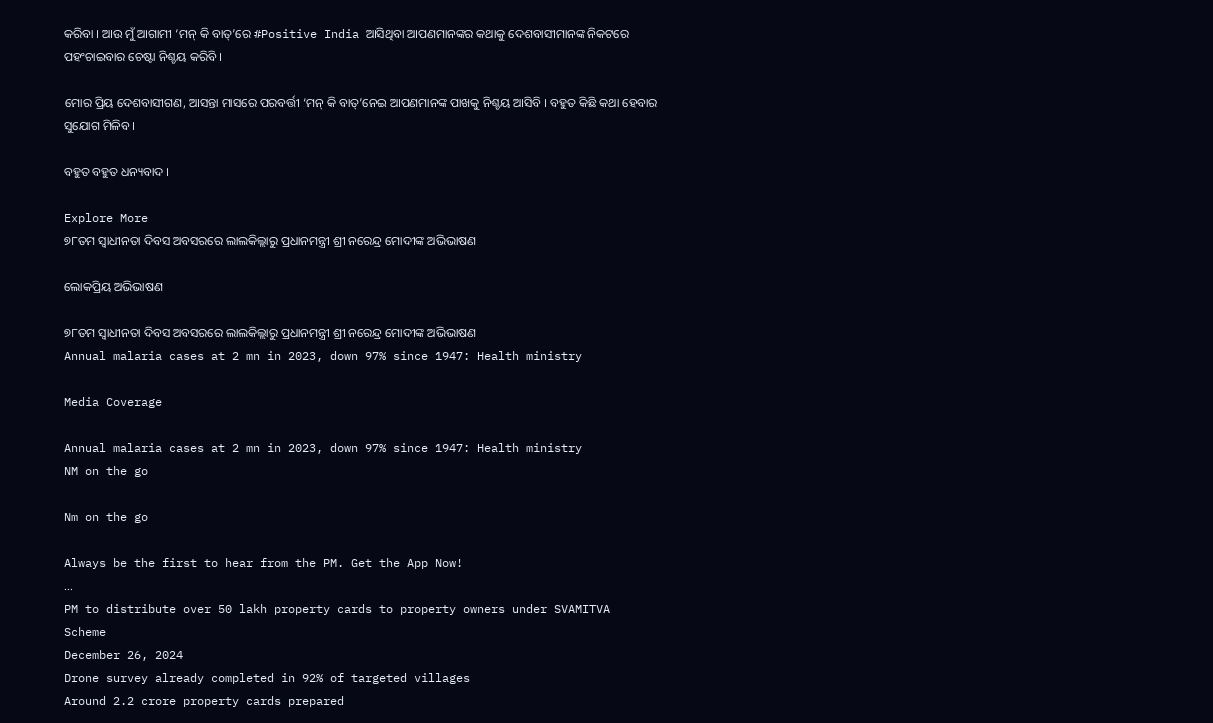କରିବା । ଆଉ ମୁଁ ଆଗାମୀ ‘ମନ୍ କି ବାତ୍’ରେ #Positive India ଆସିଥିବା ଆପଣମାନଙ୍କର କଥାକୁ ଦେଶବାସୀମାନଙ୍କ ନିକଟରେ ପହଂଚାଇବାର ଚେଷ୍ଟା ନିଶ୍ଚୟ କରିବି ।

ମୋର ପ୍ରିୟ ଦେଶବାସୀଗଣ, ଆସନ୍ତା ମାସରେ ପରବର୍ତ୍ତୀ ‘ମନ୍ କି ବାତ୍’ନେଇ ଆପଣମାନଙ୍କ ପାଖକୁ ନିଶ୍ଚୟ ଆସିବି । ବହୁତ କିଛି କଥା ହେବାର ସୁଯୋଗ ମିଳିବ ।

ବହୁତ ବହୁତ ଧନ୍ୟବାଦ ।

Explore More
୭୮ତମ ସ୍ୱାଧୀନତା ଦିବସ ଅବସରରେ ଲାଲକିଲ୍ଲାରୁ ପ୍ରଧାନମନ୍ତ୍ରୀ ଶ୍ରୀ ନରେନ୍ଦ୍ର ମୋଦୀଙ୍କ ଅଭିଭାଷଣ

ଲୋକପ୍ରିୟ ଅଭିଭାଷଣ

୭୮ତମ ସ୍ୱାଧୀନତା ଦିବସ ଅବସରରେ ଲାଲକିଲ୍ଲାରୁ ପ୍ରଧାନମନ୍ତ୍ରୀ ଶ୍ରୀ ନରେନ୍ଦ୍ର ମୋଦୀଙ୍କ ଅଭିଭାଷଣ
Annual malaria cases at 2 mn in 2023, down 97% since 1947: Health ministry

Media Coverage

Annual malaria cases at 2 mn in 2023, down 97% since 1947: Health ministry
NM on the go

Nm on the go

Always be the first to hear from the PM. Get the App Now!
...
PM to distribute over 50 lakh property cards to property owners under SVAMITVA Scheme
December 26, 2024
Drone survey already completed in 92% of targeted villages
Around 2.2 crore property cards prepared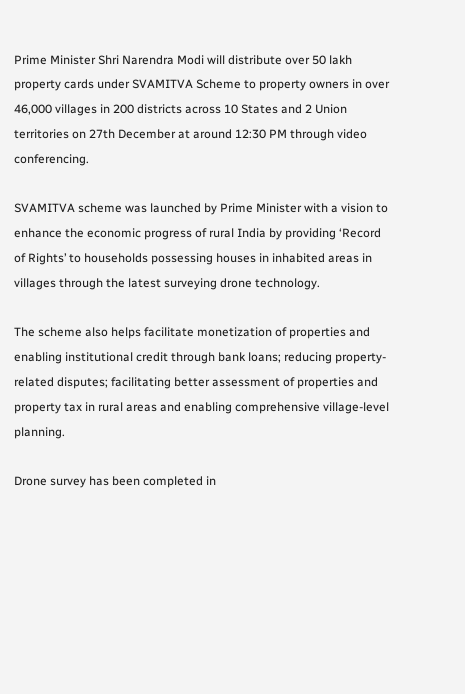Prime Minister Shri Narendra Modi will distribute over 50 lakh property cards under SVAMITVA Scheme to property owners in over 46,000 villages in 200 districts across 10 States and 2 Union territories on 27th December at around 12:30 PM through video conferencing.

SVAMITVA scheme was launched by Prime Minister with a vision to enhance the economic progress of rural India by providing ‘Record of Rights’ to households possessing houses in inhabited areas in villages through the latest surveying drone technology.

The scheme also helps facilitate monetization of properties and enabling institutional credit through bank loans; reducing property-related disputes; facilitating better assessment of properties and property tax in rural areas and enabling comprehensive village-level planning.

Drone survey has been completed in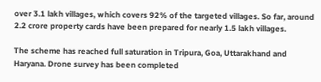over 3.1 lakh villages, which covers 92% of the targeted villages. So far, around 2.2 crore property cards have been prepared for nearly 1.5 lakh villages.

The scheme has reached full saturation in Tripura, Goa, Uttarakhand and Haryana. Drone survey has been completed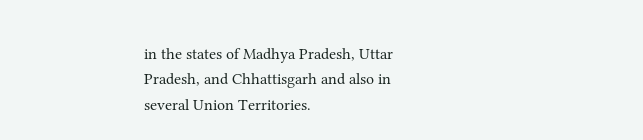in the states of Madhya Pradesh, Uttar Pradesh, and Chhattisgarh and also in several Union Territories.